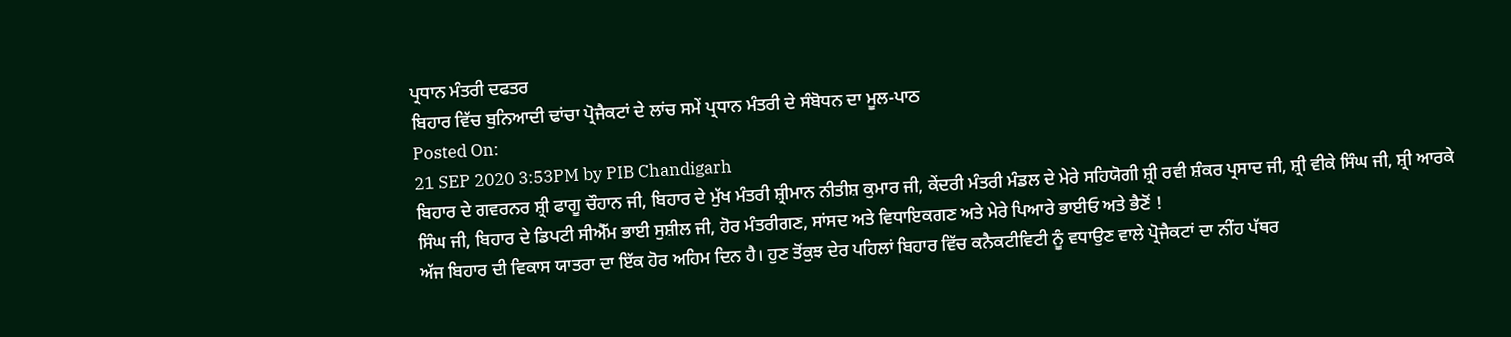ਪ੍ਰਧਾਨ ਮੰਤਰੀ ਦਫਤਰ
ਬਿਹਾਰ ਵਿੱਚ ਬੁਨਿਆਦੀ ਢਾਂਚਾ ਪ੍ਰੋਜੈਕਟਾਂ ਦੇ ਲਾਂਚ ਸਮੇਂ ਪ੍ਰਧਾਨ ਮੰਤਰੀ ਦੇ ਸੰਬੋਧਨ ਦਾ ਮੂਲ-ਪਾਠ
Posted On:
21 SEP 2020 3:53PM by PIB Chandigarh
ਬਿਹਾਰ ਦੇ ਗਵਰਨਰ ਸ਼੍ਰੀ ਫਾਗੂ ਚੌਹਾਨ ਜੀ, ਬਿਹਾਰ ਦੇ ਮੁੱਖ ਮੰਤਰੀ ਸ਼੍ਰੀਮਾਨ ਨੀਤੀਸ਼ ਕੁਮਾਰ ਜੀ, ਕੇਂਦਰੀ ਮੰਤਰੀ ਮੰਡਲ ਦੇ ਮੇਰੇ ਸਹਿਯੋਗੀ ਸ਼੍ਰੀ ਰਵੀ ਸ਼ੰਕਰ ਪ੍ਰਸਾਦ ਜੀ, ਸ਼੍ਰੀ ਵੀਕੇ ਸਿੰਘ ਜੀ, ਸ਼੍ਰੀ ਆਰਕੇ ਸਿੰਘ ਜੀ, ਬਿਹਾਰ ਦੇ ਡਿਪਟੀ ਸੀਐੱਮ ਭਾਈ ਸੁਸ਼ੀਲ ਜੀ, ਹੋਰ ਮੰਤਰੀਗਣ, ਸਾਂਸਦ ਅਤੇ ਵਿਧਾਇਕਗਣ ਅਤੇ ਮੇਰੇ ਪਿਆਰੇ ਭਾਈਓ ਅਤੇ ਭੈਣੋਂ !
ਅੱਜ ਬਿਹਾਰ ਦੀ ਵਿਕਾਸ ਯਾਤਰਾ ਦਾ ਇੱਕ ਹੋਰ ਅਹਿਮ ਦਿਨ ਹੈ। ਹੁਣ ਤੋਂਕੁਝ ਦੇਰ ਪਹਿਲਾਂ ਬਿਹਾਰ ਵਿੱਚ ਕਨੈਕਟੀਵਿਟੀ ਨੂੰ ਵਧਾਉਣ ਵਾਲੇ ਪ੍ਰੋਜੈਕਟਾਂ ਦਾ ਨੀਂਹ ਪੱਥਰ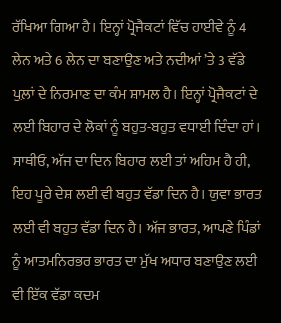ਰੱਖਿਆ ਗਿਆ ਹੈ। ਇਨ੍ਹਾਂ ਪ੍ਰੋਜੈਕਟਾਂ ਵਿੱਚ ਹਾਈਵੇ ਨੂੰ 4 ਲੇਨ ਅਤੇ 6 ਲੇਨ ਦਾ ਬਣਾਉਣ ਅਤੇ ਨਦੀਆਂ ’ਤੇ 3 ਵੱਡੇ ਪੁਲ਼ਾਂ ਦੇ ਨਿਰਮਾਣ ਦਾ ਕੰਮ ਸ਼ਾਮਲ ਹੈ। ਇਨ੍ਹਾਂ ਪ੍ਰੋਜੈਕਟਾਂ ਦੇ ਲਈ ਬਿਹਾਰ ਦੇ ਲੋਕਾਂ ਨੂੰ ਬਹੁਤ-ਬਹੁਤ ਵਧਾਈ ਦਿੰਦਾ ਹਾਂ।
ਸਾਥੀਓ, ਅੱਜ ਦਾ ਦਿਨ ਬਿਹਾਰ ਲਈ ਤਾਂ ਅਹਿਮ ਹੈ ਹੀ, ਇਹ ਪੂਰੇ ਦੇਸ਼ ਲਈ ਵੀ ਬਹੁਤ ਵੱਡਾ ਦਿਨ ਹੈ। ਯੁਵਾ ਭਾਰਤ ਲਈ ਵੀ ਬਹੁਤ ਵੱਡਾ ਦਿਨ ਹੈ। ਅੱਜ ਭਾਰਤ, ਆਪਣੇ ਪਿੰਡਾਂ ਨੂੰ ਆਤਮਨਿਰਭਰ ਭਾਰਤ ਦਾ ਮੁੱਖ ਅਧਾਰ ਬਣਾਉਣ ਲਈ ਵੀ ਇੱਕ ਵੱਡਾ ਕਦਮ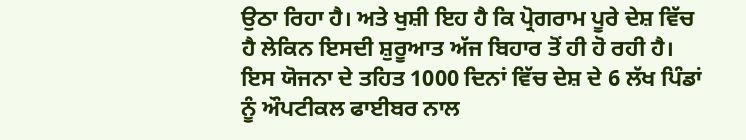ਉਠਾ ਰਿਹਾ ਹੈ। ਅਤੇ ਖੁਸ਼ੀ ਇਹ ਹੈ ਕਿ ਪ੍ਰੋਗਰਾਮ ਪੂਰੇ ਦੇਸ਼ ਵਿੱਚ ਹੈ ਲੇਕਿਨ ਇਸਦੀ ਸ਼ੁਰੂਆਤ ਅੱਜ ਬਿਹਾਰ ਤੋਂ ਹੀ ਹੋ ਰਹੀ ਹੈ। ਇਸ ਯੋਜਨਾ ਦੇ ਤਹਿਤ 1000 ਦਿਨਾਂ ਵਿੱਚ ਦੇਸ਼ ਦੇ 6 ਲੱਖ ਪਿੰਡਾਂ ਨੂੰ ਔਪਟੀਕਲ ਫਾਈਬਰ ਨਾਲ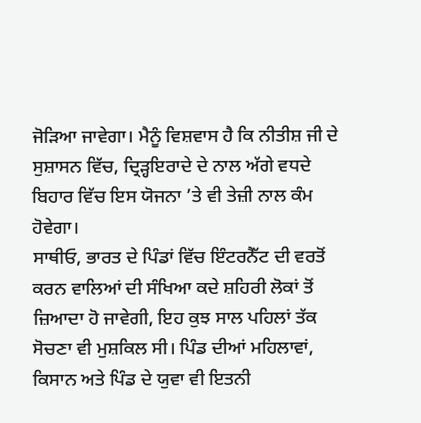ਜੋੜਿਆ ਜਾਵੇਗਾ। ਮੈਨੂੰ ਵਿਸ਼ਵਾਸ ਹੈ ਕਿ ਨੀਤੀਸ਼ ਜੀ ਦੇ ਸੁਸ਼ਾਸਨ ਵਿੱਚ, ਦ੍ਰਿੜ੍ਹਇਰਾਦੇ ਦੇ ਨਾਲ ਅੱਗੇ ਵਧਦੇ ਬਿਹਾਰ ਵਿੱਚ ਇਸ ਯੋਜਨਾ ’ਤੇ ਵੀ ਤੇਜ਼ੀ ਨਾਲ ਕੰਮ ਹੋਵੇਗਾ।
ਸਾਥੀਓ, ਭਾਰਤ ਦੇ ਪਿੰਡਾਂ ਵਿੱਚ ਇੰਟਰਨੈੱਟ ਦੀ ਵਰਤੋਂ ਕਰਨ ਵਾਲਿਆਂ ਦੀ ਸੰਖਿਆ ਕਦੇ ਸ਼ਹਿਰੀ ਲੋਕਾਂ ਤੋਂ ਜ਼ਿਆਦਾ ਹੋ ਜਾਵੇਗੀ, ਇਹ ਕੁਝ ਸਾਲ ਪਹਿਲਾਂ ਤੱਕ ਸੋਚਣਾ ਵੀ ਮੁਸ਼ਕਿਲ ਸੀ। ਪਿੰਡ ਦੀਆਂ ਮਹਿਲਾਵਾਂ, ਕਿਸਾਨ ਅਤੇ ਪਿੰਡ ਦੇ ਯੁਵਾ ਵੀ ਇਤਨੀ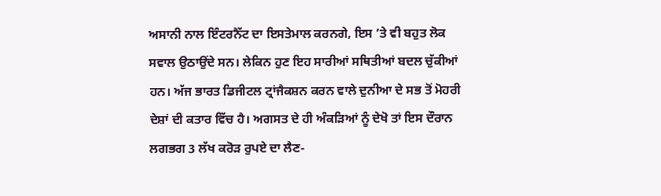ਅਸਾਨੀ ਨਾਲ ਇੰਟਰਨੈੱਟ ਦਾ ਇਸਤੇਮਾਲ ਕਰਨਗੇ, ਇਸ ’ਤੇ ਵੀ ਬਹੁਤ ਲੋਕ ਸਵਾਲ ਉਠਾਉਂਦੇ ਸਨ। ਲੇਕਿਨ ਹੁਣ ਇਹ ਸਾਰੀਆਂ ਸਥਿਤੀਆਂ ਬਦਲ ਚੁੱਕੀਆਂ ਹਨ। ਅੱਜ ਭਾਰਤ ਡਿਜੀਟਲ ਟ੍ਰਾਂਜੈਕਸ਼ਨ ਕਰਨ ਵਾਲੇ ਦੁਨੀਆ ਦੇ ਸਭ ਤੋਂ ਮੋਹਰੀ ਦੇਸ਼ਾਂ ਦੀ ਕਤਾਰ ਵਿੱਚ ਹੈ। ਅਗਸਤ ਦੇ ਹੀ ਅੰਕੜਿਆਂ ਨੂੰ ਦੇਖੋ ਤਾਂ ਇਸ ਦੌਰਾਨ ਲਗਭਗ 3 ਲੱਖ ਕਰੋੜ ਰੁਪਏ ਦਾ ਲੈਣ-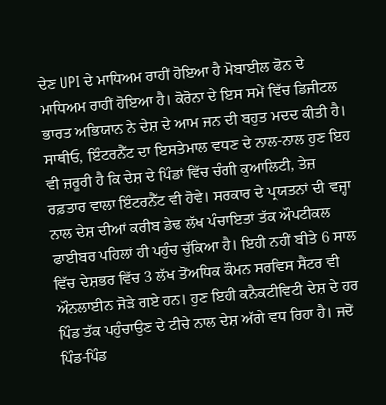ਦੇਣ UPI ਦੇ ਮਾਧਿਅਮ ਰਾਹੀਂ ਹੋਇਆ ਹੈ ਮੋਬਾਈਲ ਫੋਨ ਦੇ ਮਾਧਿਅਮ ਰਾਹੀਂ ਹੋਇਆ ਹੈ। ਕੋਰੋਨਾ ਦੇ ਇਸ ਸਮੇਂ ਵਿੱਚ ਡਿਜੀਟਲ ਭਾਰਤ ਅਭਿਯਾਨ ਨੇ ਦੇਸ਼ ਦੇ ਆਮ ਜਨ ਦੀ ਬਹੁਤ ਮਦਦ ਕੀਤੀ ਹੈ।
ਸਾਥੀਓ, ਇੰਟਰਨੈੱਟ ਦਾ ਇਸਤੇਮਾਲ ਵਧਣ ਦੇ ਨਾਲ-ਨਾਲ ਹੁਣ ਇਹ ਵੀ ਜ਼ਰੂਰੀ ਹੈ ਕਿ ਦੇਸ਼ ਦੇ ਪਿੰਡਾਂ ਵਿੱਚ ਚੰਗੀ ਕੁਆਲਿਟੀ, ਤੇਜ਼ ਰਫ਼ਤਾਰ ਵਾਲਾ ਇੰਟਰਨੈੱਟ ਵੀ ਹੋਵੇ। ਸਰਕਾਰ ਦੇ ਪ੍ਰਯਤਨਾਂ ਦੀ ਵਜ੍ਹਾ ਨਾਲ ਦੇਸ਼ ਦੀਆਂ ਕਰੀਬ ਡੇਢ ਲੱਖ ਪੰਚਾਇਤਾਂ ਤੱਕ ਔਪਟੀਕਲ ਫਾਈਬਰ ਪਹਿਲਾਂ ਹੀ ਪਹੁੰਚ ਚੁੱਕਿਆ ਹੈ। ਇਹੀ ਨਹੀਂ ਬੀਤੇ 6 ਸਾਲ ਵਿੱਚ ਦੇਸ਼ਭਰ ਵਿੱਚ 3 ਲੱਖ ਤੋਂਅਧਿਕ ਕੌਮਨ ਸਰਵਿਸ ਸੈਂਟਰ ਵੀ ਔਨਲਾਈਨ ਜੋੜੇ ਗਏ ਹਨ। ਹੁਣ ਇਹੀ ਕਨੈਕਟੀਵਿਟੀ ਦੇਸ਼ ਦੇ ਹਰ ਪਿੰਡ ਤੱਕ ਪਹੁੰਚਾਉਣ ਦੇ ਟੀਚੇ ਨਾਲ ਦੇਸ਼ ਅੱਗੇ ਵਧ ਰਿਹਾ ਹੈ। ਜਦੋਂ ਪਿੰਡ-ਪਿੰਡ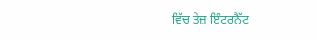ਵਿੱਚ ਤੇਜ਼ ਇੰਟਰਨੈੱਟ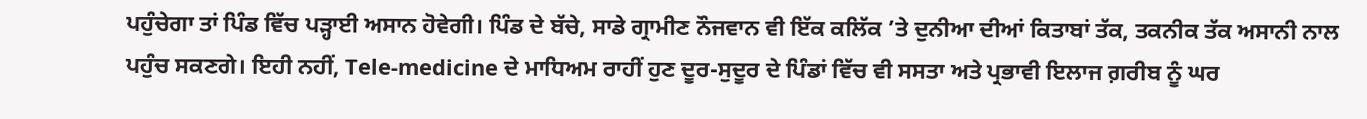ਪਹੁੰਚੇਗਾ ਤਾਂ ਪਿੰਡ ਵਿੱਚ ਪੜ੍ਹਾਈ ਅਸਾਨ ਹੋਵੇਗੀ। ਪਿੰਡ ਦੇ ਬੱਚੇ, ਸਾਡੇ ਗ੍ਰਾਮੀਣ ਨੌਜਵਾਨ ਵੀ ਇੱਕ ਕਲਿੱਕ ’ਤੇ ਦੁਨੀਆ ਦੀਆਂ ਕਿਤਾਬਾਂ ਤੱਕ, ਤਕਨੀਕ ਤੱਕ ਅਸਾਨੀ ਨਾਲ ਪਹੁੰਚ ਸਕਣਗੇ। ਇਹੀ ਨਹੀਂ, Tele-medicine ਦੇ ਮਾਧਿਅਮ ਰਾਹੀਂ ਹੁਣ ਦੂਰ-ਸੁਦੂਰ ਦੇ ਪਿੰਡਾਂ ਵਿੱਚ ਵੀ ਸਸਤਾ ਅਤੇ ਪ੍ਰਭਾਵੀ ਇਲਾਜ ਗ਼ਰੀਬ ਨੂੰ ਘਰ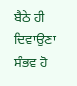ਬੈਠੇ ਹੀ ਦਿਵਾਉਣਾ ਸੰਭਵ ਹੋ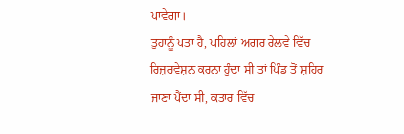ਪਾਵੇਗਾ।
ਤੁਹਾਨੂੰ ਪਤਾ ਹੈ, ਪਹਿਲਾਂ ਅਗਰ ਰੇਲਵੇ ਵਿੱਚ ਰਿਜ਼ਰਵੇਸ਼ਨ ਕਰਨਾ ਹੁੰਦਾ ਸੀ ਤਾਂ ਪਿੰਡ ਤੋਂ ਸ਼ਹਿਰ ਜਾਣਾ ਪੈਂਦਾ ਸੀ, ਕਤਾਰ ਵਿੱਚ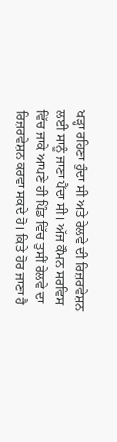ਖੜ੍ਹਾ ਰਹਿਣਾ ਹੁੰਦਾ ਸੀ ਅਤੇ ਰੇਲਵੇ ਦੀ ਰਿਜ਼ਰਵੇਸ਼ਨ ਲਈ ਸਾਨੂੰ ਜਾਣਾ ਪੈਂਦਾ ਸੀ। ਅੱਜ ਕੌਮਨ ਸਰਵਿਸ ਵਿੱਚ ਜਾਕੇ ਆਪਣੇ ਹੀ ਪਿੰਡ ਵਿੱਚ ਤੁਸੀਂ ਰੇਲਵੇ ਦਾ ਰਿਜ਼ਰਵੇਸ਼ਨ ਕਰਵਾ ਸਕਦੇ ਹੋ। ਕਿਤੇ ਹੋਰ ਜਾਣਾ ਹੈ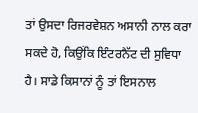ਤਾਂ ਉਸਦਾ ਰਿਜਰਵੇਸ਼ਨ ਅਸਾਨੀ ਨਾਲ ਕਰਾ ਸਕਦੇ ਹੋ, ਕਿਉਂਕਿ ਇੰਟਰਨੈੱਟ ਦੀ ਸੁਵਿਧਾ ਹੈ। ਸਾਡੇ ਕਿਸਾਨਾਂ ਨੂੰ ਤਾਂ ਇਸਨਾਲ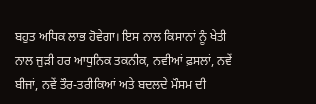ਬਹੁਤ ਅਧਿਕ ਲਾਭ ਹੋਵੇਗਾ। ਇਸ ਨਾਲ ਕਿਸਾਨਾਂ ਨੂੰ ਖੇਤੀ ਨਾਲ ਜੁੜੀ ਹਰ ਆਧੁਨਿਕ ਤਕਨੀਕ, ਨਵੀਆਂ ਫ਼ਸਲਾਂ, ਨਵੇਂ ਬੀਜਾਂ, ਨਵੇਂ ਤੌਰ-ਤਰੀਕਿਆਂ ਅਤੇ ਬਦਲਦੇ ਮੌਸਮ ਦੀ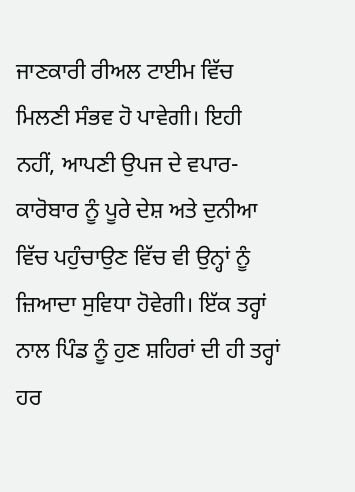ਜਾਣਕਾਰੀ ਰੀਅਲ ਟਾਈਮ ਵਿੱਚ ਮਿਲਣੀ ਸੰਭਵ ਹੋ ਪਾਵੇਗੀ। ਇਹੀ ਨਹੀਂ, ਆਪਣੀ ਉਪਜ ਦੇ ਵਪਾਰ-ਕਾਰੋਬਾਰ ਨੂੰ ਪੂਰੇ ਦੇਸ਼ ਅਤੇ ਦੁਨੀਆ ਵਿੱਚ ਪਹੁੰਚਾਉਣ ਵਿੱਚ ਵੀ ਉਨ੍ਹਾਂ ਨੂੰ ਜ਼ਿਆਦਾ ਸੁਵਿਧਾ ਹੋਵੇਗੀ। ਇੱਕ ਤਰ੍ਹਾਂ ਨਾਲ ਪਿੰਡ ਨੂੰ ਹੁਣ ਸ਼ਹਿਰਾਂ ਦੀ ਹੀ ਤਰ੍ਹਾਂ ਹਰ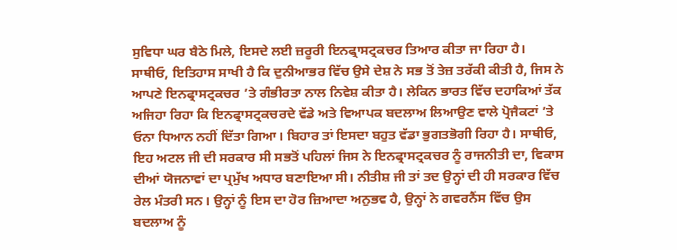ਸੁਵਿਧਾ ਘਰ ਬੈਠੇ ਮਿਲੇ, ਇਸਦੇ ਲਈ ਜ਼ਰੂਰੀ ਇਨਫ੍ਰਾਸਟ੍ਰਕਚਰ ਤਿਆਰ ਕੀਤਾ ਜਾ ਰਿਹਾ ਹੈ।
ਸਾਥੀਓ, ਇਤਿਹਾਸ ਸਾਖੀ ਹੈ ਕਿ ਦੁਨੀਆਭਰ ਵਿੱਚ ਉਸੇ ਦੇਸ਼ ਨੇ ਸਭ ਤੋਂ ਤੇਜ਼ ਤਰੱਕੀ ਕੀਤੀ ਹੈ, ਜਿਸ ਨੇ ਆਪਣੇ ਇਨਫ੍ਰਾਸਟ੍ਰਕਚਰ ’ਤੇ ਗੰਭੀਰਤਾ ਨਾਲ ਨਿਵੇਸ਼ ਕੀਤਾ ਹੈ। ਲੇਕਿਨ ਭਾਰਤ ਵਿੱਚ ਦਹਾਕਿਆਂ ਤੱਕ ਅਜਿਹਾ ਰਿਹਾ ਕਿ ਇਨਫ੍ਰਾਸਟ੍ਰਕਚਰਦੇ ਵੱਡੇ ਅਤੇ ਵਿਆਪਕ ਬਦਲਾਅ ਲਿਆਉਣ ਵਾਲੇ ਪ੍ਰੋਜੈਕਟਾਂ ’ਤੇ ਓਨਾ ਧਿਆਨ ਨਹੀਂ ਦਿੱਤਾ ਗਿਆ। ਬਿਹਾਰ ਤਾਂ ਇਸਦਾ ਬਹੁਤ ਵੱਡਾ ਭੁਗਤਭੋਗੀ ਰਿਹਾ ਹੈ। ਸਾਥੀਓ, ਇਹ ਅਟਲ ਜੀ ਦੀ ਸਰਕਾਰ ਸੀ ਸਭਤੋਂ ਪਹਿਲਾਂ ਜਿਸ ਨੇ ਇਨਫ੍ਰਾਸਟ੍ਰਕਚਰ ਨੂੰ ਰਾਜਨੀਤੀ ਦਾ, ਵਿਕਾਸ ਦੀਆਂ ਯੋਜਨਾਵਾਂ ਦਾ ਪ੍ਰਮੁੱਖ ਅਧਾਰ ਬਣਾਇਆ ਸੀ। ਨੀਤੀਸ਼ ਜੀ ਤਾਂ ਤਦ ਉਨ੍ਹਾਂ ਦੀ ਹੀ ਸਰਕਾਰ ਵਿੱਚ ਰੇਲ ਮੰਤਰੀ ਸਨ। ਉਨ੍ਹਾਂ ਨੂੰ ਇਸ ਦਾ ਹੋਰ ਜ਼ਿਆਦਾ ਅਨੁਭਵ ਹੈ, ਉਨ੍ਹਾਂ ਨੇ ਗਵਰਨੈਂਸ ਵਿੱਚ ਉਸ ਬਦਲਾਅ ਨੂੰ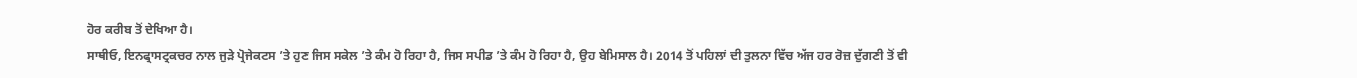ਹੋਰ ਕਰੀਬ ਤੋਂ ਦੇਖਿਆ ਹੈ।
ਸਾਥੀਓ, ਇਨਫ੍ਰਾਸਟ੍ਰਕਚਰ ਨਾਲ ਜੁੜੇ ਪ੍ਰੋਜੇਕਟਸ ’ਤੇ ਹੁਣ ਜਿਸ ਸਕੇਲ ’ਤੇ ਕੰਮ ਹੋ ਰਿਹਾ ਹੈ, ਜਿਸ ਸਪੀਡ ’ਤੇ ਕੰਮ ਹੋ ਰਿਹਾ ਹੈ, ਉਹ ਬੇਮਿਸਾਲ ਹੈ। 2014 ਤੋਂ ਪਹਿਲਾਂ ਦੀ ਤੁਲਨਾ ਵਿੱਚ ਅੱਜ ਹਰ ਰੋਜ਼ ਦੁੱਗਣੀ ਤੋਂ ਵੀ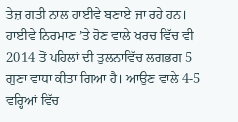ਤੇਜ਼ ਗਤੀ ਨਾਲ ਹਾਈਵੇ ਬਣਾਏ ਜਾ ਰਹੇ ਹਨ। ਹਾਈਵੇ ਨਿਰਮਾਣ ’ਤੇ ਹੋਣ ਵਾਲੇ ਖਰਚ ਵਿੱਚ ਵੀ 2014 ਤੋਂ ਪਹਿਲਾਂ ਦੀ ਤੁਲਨਾਵਿੱਚ ਲਗਭਗ 5 ਗੁਣਾ ਵਾਧਾ ਕੀਤਾ ਗਿਆ ਹੈ। ਆਉਣ ਵਾਲੇ 4-5 ਵਰ੍ਹਿਆਂ ਵਿੱਚ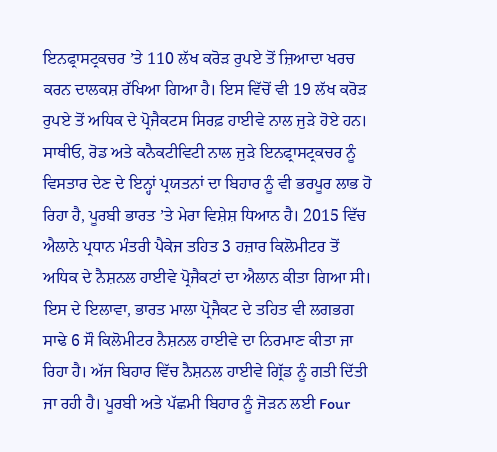ਇਨਫ੍ਰਾਸਟ੍ਰਕਚਰ ’ਤੇ 110 ਲੱਖ ਕਰੋੜ ਰੁਪਏ ਤੋਂ ਜ਼ਿਆਦਾ ਖਰਚ ਕਰਨ ਦਾਲਕਸ਼ ਰੱਖਿਆ ਗਿਆ ਹੈ। ਇਸ ਵਿੱਚੋਂ ਵੀ 19 ਲੱਖ ਕਰੋੜ ਰੁਪਏ ਤੋਂ ਅਧਿਕ ਦੇ ਪ੍ਰੋਜੈਕਟਸ ਸਿਰਫ਼ ਹਾਈਵੇ ਨਾਲ ਜੁੜੇ ਹੋਏ ਹਨ।
ਸਾਥੀਓ, ਰੋਡ ਅਤੇ ਕਨੈਕਟੀਵਿਟੀ ਨਾਲ ਜੁੜੇ ਇਨਫ੍ਰਾਸਟ੍ਰਕਚਰ ਨੂੰ ਵਿਸਤਾਰ ਦੇਣ ਦੇ ਇਨ੍ਹਾਂ ਪ੍ਰਯਤਨਾਂ ਦਾ ਬਿਹਾਰ ਨੂੰ ਵੀ ਭਰਪੂਰ ਲਾਭ ਹੋ ਰਿਹਾ ਹੈ, ਪੂਰਬੀ ਭਾਰਤ ’ਤੇ ਮੇਰਾ ਵਿਸ਼ੇਸ਼ ਧਿਆਨ ਹੈ। 2015 ਵਿੱਚ ਐਲਾਨੇ ਪ੍ਰਧਾਨ ਮੰਤਰੀ ਪੈਕੇਜ ਤਹਿਤ 3 ਹਜ਼ਾਰ ਕਿਲੋਮੀਟਰ ਤੋਂ ਅਧਿਕ ਦੇ ਨੈਸ਼ਨਲ ਹਾਈਵੇ ਪ੍ਰੋਜੈਕਟਾਂ ਦਾ ਐਲਾਨ ਕੀਤਾ ਗਿਆ ਸੀ। ਇਸ ਦੇ ਇਲਾਵਾ, ਭਾਰਤ ਮਾਲਾ ਪ੍ਰੋਜੈਕਟ ਦੇ ਤਹਿਤ ਵੀ ਲਗਭਗ ਸਾਢੇ 6 ਸੌ ਕਿਲੋਮੀਟਰ ਨੈਸ਼ਨਲ ਹਾਈਵੇ ਦਾ ਨਿਰਮਾਣ ਕੀਤਾ ਜਾ ਰਿਹਾ ਹੈ। ਅੱਜ ਬਿਹਾਰ ਵਿੱਚ ਨੈਸ਼ਨਲ ਹਾਈਵੇ ਗ੍ਰਿੱਡ ਨੂੰ ਗਤੀ ਦਿੱਤੀ ਜਾ ਰਹੀ ਹੈ। ਪੂਰਬੀ ਅਤੇ ਪੱਛਮੀ ਬਿਹਾਰ ਨੂੰ ਜੋੜਨ ਲਈ Four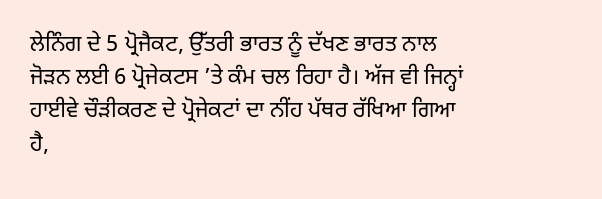ਲੇਨਿੰਗ ਦੇ 5 ਪ੍ਰੋਜੈਕਟ, ਉੱਤਰੀ ਭਾਰਤ ਨੂੰ ਦੱਖਣ ਭਾਰਤ ਨਾਲ ਜੋੜਨ ਲਈ 6 ਪ੍ਰੋਜੇਕਟਸ ’ਤੇ ਕੰਮ ਚਲ ਰਿਹਾ ਹੈ। ਅੱਜ ਵੀ ਜਿਨ੍ਹਾਂ ਹਾਈਵੇ ਚੌੜੀਕਰਣ ਦੇ ਪ੍ਰੋਜੇਕਟਾਂ ਦਾ ਨੀਂਹ ਪੱਥਰ ਰੱਖਿਆ ਗਿਆ ਹੈ,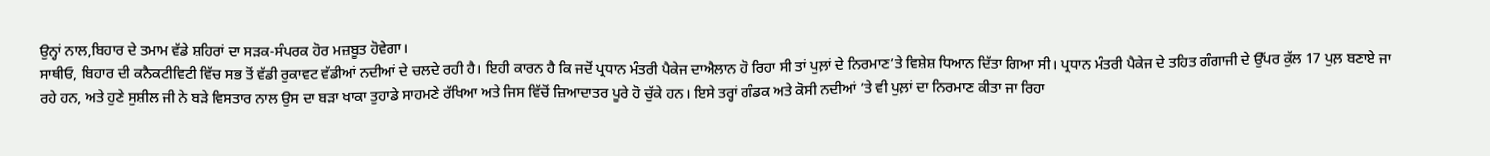ਉਨ੍ਹਾਂ ਨਾਲ,ਬਿਹਾਰ ਦੇ ਤਮਾਮ ਵੱਡੇ ਸ਼ਹਿਰਾਂ ਦਾ ਸੜਕ-ਸੰਪਰਕ ਹੋਰ ਮਜ਼ਬੂਤ ਹੋਵੇਗਾ।
ਸਾਥੀਓ, ਬਿਹਾਰ ਦੀ ਕਨੈਕਟੀਵਿਟੀ ਵਿੱਚ ਸਭ ਤੋਂ ਵੱਡੀ ਰੁਕਾਵਟ ਵੱਡੀਆਂ ਨਦੀਆਂ ਦੇ ਚਲਦੇ ਰਹੀ ਹੈ। ਇਹੀ ਕਾਰਨ ਹੈ ਕਿ ਜਦੋਂ ਪ੍ਰਧਾਨ ਮੰਤਰੀ ਪੈਕੇਜ ਦਾਐਲਾਨ ਹੋ ਰਿਹਾ ਸੀ ਤਾਂ ਪੁਲ਼ਾਂ ਦੇ ਨਿਰਮਾਣ’ਤੇ ਵਿਸ਼ੇਸ਼ ਧਿਆਨ ਦਿੱਤਾ ਗਿਆ ਸੀ। ਪ੍ਰਧਾਨ ਮੰਤਰੀ ਪੈਕੇਜ ਦੇ ਤਹਿਤ ਗੰਗਾਜੀ ਦੇ ਉੱਪਰ ਕੁੱਲ 17 ਪੁਲ਼ ਬਣਾਏ ਜਾ ਰਹੇ ਹਨ, ਅਤੇ ਹੁਣੇ ਸੁਸ਼ੀਲ ਜੀ ਨੇ ਬੜੇ ਵਿਸਤਾਰ ਨਾਲ ਉਸ ਦਾ ਬੜਾ ਖਾਕਾ ਤੁਹਾਡੇ ਸਾਹਮਣੇ ਰੱਖਿਆ ਅਤੇ ਜਿਸ ਵਿੱਚੋਂ ਜ਼ਿਆਦਾਤਰ ਪੂਰੇ ਹੋ ਚੁੱਕੇ ਹਨ। ਇਸੇ ਤਰ੍ਹਾਂ ਗੰਡਕ ਅਤੇ ਕੋਸੀ ਨਦੀਆਂ ’ਤੇ ਵੀ ਪੁਲ਼ਾਂ ਦਾ ਨਿਰਮਾਣ ਕੀਤਾ ਜਾ ਰਿਹਾ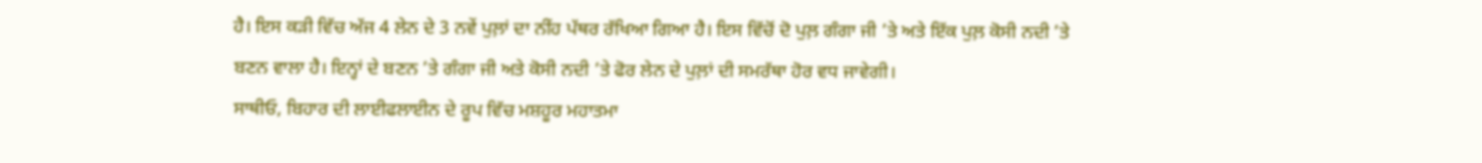ਹੈ। ਇਸ ਕੜੀ ਵਿੱਚ ਅੱਜ 4 ਲੇਨ ਦੇ 3 ਨਵੇਂ ਪੁਲ਼ਾਂ ਦਾ ਨੀਂਹ ਪੱਥਰ ਰੱਖਿਆ ਗਿਆ ਹੈ। ਇਸ ਵਿੱਚੋਂ ਦੋ ਪੁਲ਼ ਗੰਗਾ ਜੀ ’ਤੇ ਅਤੇ ਇੱਕ ਪੁਲ਼ ਕੋਸੀ ਨਦੀ ’ਤੇ ਬਣਨ ਵਾਲਾ ਹੈ। ਇਨ੍ਹਾਂ ਦੇ ਬਣਨ ’ਤੇ ਗੰਗਾ ਜੀ ਅਤੇ ਕੋਸੀ ਨਦੀ ’ਤੇ ਫੋਰ ਲੇਨ ਦੇ ਪੁਲ਼ਾਂ ਦੀ ਸਮਰੱਥਾ ਹੋਰ ਵਧ ਜਾਵੇਗੀ।
ਸਾਥੀਓ, ਬਿਹਾਰ ਦੀ ਲਾਈਫਲਾਈਨ ਦੇ ਰੂਪ ਵਿੱਚ ਮਸ਼ਹੂਰ ਮਹਾਤਮਾ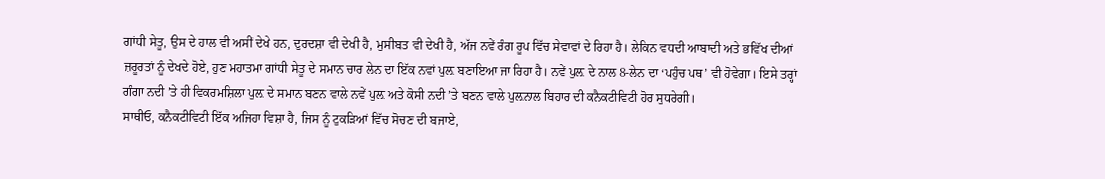ਗਾਂਧੀ ਸੇਤੂ, ਉਸ ਦੇ ਹਾਲ ਵੀ ਅਸੀਂ ਦੇਖੇ ਹਨ, ਦੁਰਦਸ਼ਾ ਵੀ ਦੇਖੀ ਹੈ, ਮੁਸੀਬਤ ਵੀ ਦੇਖੀ ਹੈ, ਅੱਜ ਨਵੇਂ ਰੰਗ ਰੂਪ ਵਿੱਚ ਸੇਵਾਵਾਂ ਦੇ ਰਿਹਾ ਹੈ। ਲੇਕਿਨ ਵਧਦੀ ਆਬਾਦੀ ਅਤੇ ਭਵਿੱਖ ਦੀਆਂ ਜ਼ਰੂਰਤਾਂ ਨੂੰ ਦੇਖਦੇ ਹੋਏ, ਹੁਣ ਮਹਾਤਮਾ ਗਾਂਧੀ ਸੇਤੂ ਦੇ ਸਮਾਨ ਚਾਰ ਲੇਨ ਦਾ ਇੱਕ ਨਵਾਂ ਪੁਲ਼ ਬਣਾਇਆ ਜਾ ਰਿਹਾ ਹੈ। ਨਵੇਂ ਪੁਲ਼ ਦੇ ਨਾਲ 8-ਲੇਨ ਦਾ ‘ਪਹੁੰਚ ਪਥ’ ਵੀ ਹੋਵੇਗਾ। ਇਸੇ ਤਰ੍ਹਾਂ ਗੰਗਾ ਨਦੀ ’ਤੇ ਹੀ ਵਿਕਰਮਸ਼ਿਲਾ ਪੁਲ਼ ਦੇ ਸਮਾਨ ਬਣਨ ਵਾਲੇ ਨਵੇਂ ਪੁਲ਼ ਅਤੇ ਕੋਸੀ ਨਦੀ ’ਤੇ ਬਣਨ ਵਾਲੇ ਪੁਲ਼ਨਾਲ ਬਿਹਾਰ ਦੀ ਕਨੈਕਟੀਵਿਟੀ ਹੋਰ ਸੁਧਰੇਗੀ।
ਸਾਥੀਓ, ਕਨੈਕਟੀਵਿਟੀ ਇੱਕ ਅਜਿਹਾ ਵਿਸ਼ਾ ਹੈ, ਜਿਸ ਨੂੰ ਟੁਕੜਿਆਂ ਵਿੱਚ ਸੋਚਣ ਦੀ ਬਜਾਏ,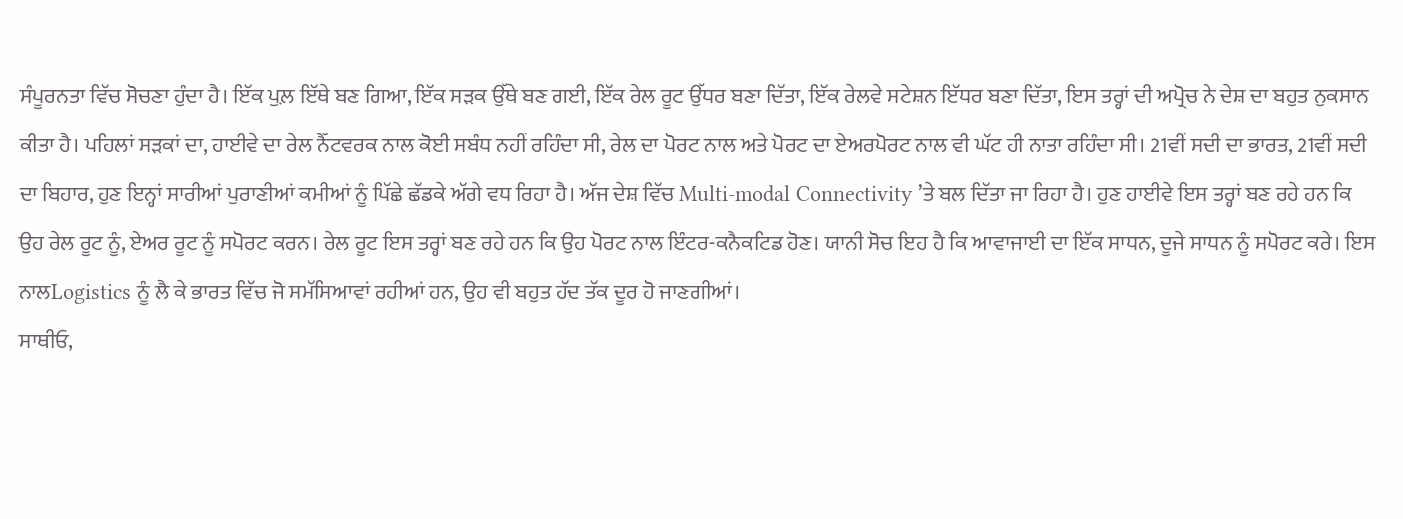ਸੰਪੂਰਨਤਾ ਵਿੱਚ ਸੋਚਣਾ ਹੁੰਦਾ ਹੈ। ਇੱਕ ਪੁਲ਼ ਇੱਥੇ ਬਣ ਗਿਆ, ਇੱਕ ਸੜਕ ਉੱਥੇ ਬਣ ਗਈ, ਇੱਕ ਰੇਲ ਰੂਟ ਉੱਧਰ ਬਣਾ ਦਿੱਤਾ, ਇੱਕ ਰੇਲਵੇ ਸਟੇਸ਼ਨ ਇੱਧਰ ਬਣਾ ਦਿੱਤਾ, ਇਸ ਤਰ੍ਹਾਂ ਦੀ ਅਪ੍ਰੋਚ ਨੇ ਦੇਸ਼ ਦਾ ਬਹੁਤ ਨੁਕਸਾਨ ਕੀਤਾ ਹੈ। ਪਹਿਲਾਂ ਸੜਕਾਂ ਦਾ, ਹਾਈਵੇ ਦਾ ਰੇਲ ਨੈੱਟਵਰਕ ਨਾਲ ਕੋਈ ਸਬੰਧ ਨਹੀਂ ਰਹਿੰਦਾ ਸੀ, ਰੇਲ ਦਾ ਪੋਰਟ ਨਾਲ ਅਤੇ ਪੋਰਟ ਦਾ ਏਅਰਪੋਰਟ ਨਾਲ ਵੀ ਘੱਟ ਹੀ ਨਾਤਾ ਰਹਿੰਦਾ ਸੀ। 21ਵੀਂ ਸਦੀ ਦਾ ਭਾਰਤ, 21ਵੀਂ ਸਦੀ ਦਾ ਬਿਹਾਰ, ਹੁਣ ਇਨ੍ਹਾਂ ਸਾਰੀਆਂ ਪੁਰਾਣੀਆਂ ਕਮੀਆਂ ਨੂੰ ਪਿੱਛੇ ਛੱਡਕੇ ਅੱਗੇ ਵਧ ਰਿਹਾ ਹੈ। ਅੱਜ ਦੇਸ਼ ਵਿੱਚ Multi-modal Connectivity ’ਤੇ ਬਲ ਦਿੱਤਾ ਜਾ ਰਿਹਾ ਹੈ। ਹੁਣ ਹਾਈਵੇ ਇਸ ਤਰ੍ਹਾਂ ਬਣ ਰਹੇ ਹਨ ਕਿ ਉਹ ਰੇਲ ਰੂਟ ਨੂੰ, ਏਅਰ ਰੂਟ ਨੂੰ ਸਪੋਰਟ ਕਰਨ। ਰੇਲ ਰੂਟ ਇਸ ਤਰ੍ਹਾਂ ਬਣ ਰਹੇ ਹਨ ਕਿ ਉਹ ਪੋਰਟ ਨਾਲ ਇੰਟਰ-ਕਨੈਕਟਿਡ ਹੋਣ। ਯਾਨੀ ਸੋਚ ਇਹ ਹੈ ਕਿ ਆਵਾਜਾਈ ਦਾ ਇੱਕ ਸਾਧਨ, ਦੂਜੇ ਸਾਧਨ ਨੂੰ ਸਪੋਰਟ ਕਰੇ। ਇਸ ਨਾਲLogistics ਨੂੰ ਲੈ ਕੇ ਭਾਰਤ ਵਿੱਚ ਜੋ ਸਮੱਸਿਆਵਾਂ ਰਹੀਆਂ ਹਨ, ਉਹ ਵੀ ਬਹੁਤ ਹੱਦ ਤੱਕ ਦੂਰ ਹੋ ਜਾਣਗੀਆਂ।
ਸਾਥੀਓ,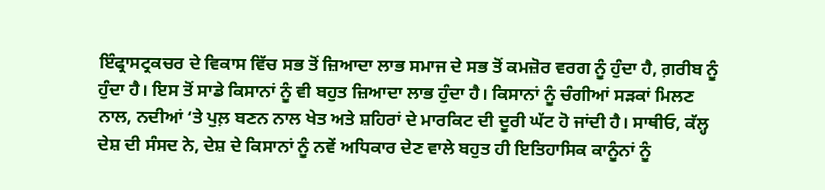ਇੰਫ੍ਰਾਸਟ੍ਰਕਚਰ ਦੇ ਵਿਕਾਸ ਵਿੱਚ ਸਭ ਤੋਂ ਜ਼ਿਆਦਾ ਲਾਭ ਸਮਾਜ ਦੇ ਸਭ ਤੋਂ ਕਮਜ਼ੋਰ ਵਰਗ ਨੂੰ ਹੁੰਦਾ ਹੈ, ਗ਼ਰੀਬ ਨੂੰ ਹੁੰਦਾ ਹੈ। ਇਸ ਤੋਂ ਸਾਡੇ ਕਿਸਾਨਾਂ ਨੂੰ ਵੀ ਬਹੁਤ ਜ਼ਿਆਦਾ ਲਾਭ ਹੁੰਦਾ ਹੈ। ਕਿਸਾਨਾਂ ਨੂੰ ਚੰਗੀਆਂ ਸੜਕਾਂ ਮਿਲਣ ਨਾਲ, ਨਦੀਆਂ ‘ਤੇ ਪੁਲ਼ ਬਣਨ ਨਾਲ ਖੇਤ ਅਤੇ ਸ਼ਹਿਰਾਂ ਦੇ ਮਾਰਕਿਟ ਦੀ ਦੂਰੀ ਘੱਟ ਹੋ ਜਾਂਦੀ ਹੈ। ਸਾਥੀਓ, ਕੱਲ੍ਹ ਦੇਸ਼ ਦੀ ਸੰਸਦ ਨੇ, ਦੇਸ਼ ਦੇ ਕਿਸਾਨਾਂ ਨੂੰ ਨਵੇਂ ਅਧਿਕਾਰ ਦੇਣ ਵਾਲੇ ਬਹੁਤ ਹੀ ਇਤਿਹਾਸਿਕ ਕਾਨੂੰਨਾਂ ਨੂੰ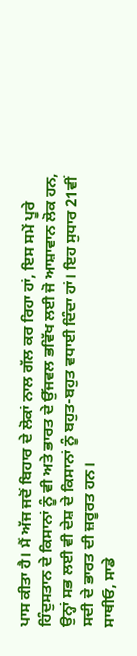ਪਾਸ ਕੀਤਾ ਹੈ। ਮੈਂ ਅੱਜ ਜਦੋਂ ਬਿਹਾਰ ਦੇ ਲੋਕਾਂ ਨਾਲ ਗੱਲ ਕਰ ਰਿਹਾ ਹਾਂ, ਇਸ ਸਮੇਂ ਪੂਰੇ ਹਿੰਦੁਸਤਾਨ ਦੇ ਕਿਸਾਨਾਂ ਨੂੰ ਵੀ ਅਤੇ ਭਾਰਤ ਦੇ ਉੱਜਵਲ ਭਵਿੱਖ ਲਈ ਜੋ ਆਸ਼ਾਵਾਨ ਲੋਕ ਹਨ, ਉਨ੍ਹਾਂ ਸਭ ਲਈ ਵੀ ਦੇਸ਼ ਦੇ ਕਿਸਾਨਾਂ ਨੂੰ ਬਹੁਤ-ਬਹੁਤ ਵਧਾਈ ਦਿੰਦਾ ਹਾਂ। ਇਹ ਸੁਧਾਰ 21ਵੀਂ ਸਦੀ ਦੇ ਭਾਰਤ ਦੀ ਜ਼ਰੂਰਤ ਹਨ।
ਸਾਥੀਓ, ਸਾਡੇ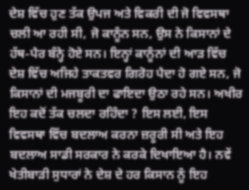ਦੇਸ਼ ਵਿੱਚ ਹੁਣ ਤੱਕ ਉਪਜ ਅਤੇ ਵਿਕਰੀ ਦੀ ਜੋ ਵਿਵਸਥਾ ਚਲੀ ਆ ਰਹੀ ਸੀ, ਜੋ ਕਾਨੂੰਨ ਸਨ, ਉਸ ਨੇ ਕਿਸਾਨਾਂ ਦੇ ਹੱਥ-ਪੈਰ ਬੰਨ੍ਹੇ ਹੋਏ ਸਨ। ਇਨ੍ਹਾਂ ਕਾਨੂੰਨਾਂ ਦੀ ਆੜ ਵਿੱਚ ਦੇਸ਼ ਵਿੱਚ ਅਜਿਹੇ ਤਾਕਤਵਰ ਗਿਰੋਹ ਪੈਦਾ ਹੋ ਗਏ ਸਨ, ਜੋ ਕਿਸਾਨਾਂ ਦੀ ਮਜਬੂਰੀ ਦਾ ਫਾਇਦਾ ਉਠਾ ਰਹੇ ਸਨ। ਅਖੀਰ ਇਹ ਕਦੋਂ ਤੱਕ ਚਲਦਾ ਰਹਿੰਦਾ ? ਇਸ ਲਈ, ਇਸ ਵਿਵਸਥਾ ਵਿੱਚ ਬਦਲਾਅ ਕਰਨਾ ਜ਼ਰੂਰੀ ਸੀ ਅਤੇ ਇਹ ਬਦਲਾਅ ਸਾਡੀ ਸਰਕਾਰ ਨੇ ਕਰਕੇ ਦਿਖਾਇਆ ਹੈ। ਨਵੇਂ ਖੇਤੀਬਾੜੀ ਸੁਧਾਰਾਂ ਨੇ ਦੇਸ਼ ਦੇ ਹਰ ਕਿਸਾਨ ਨੂੰ ਇਹ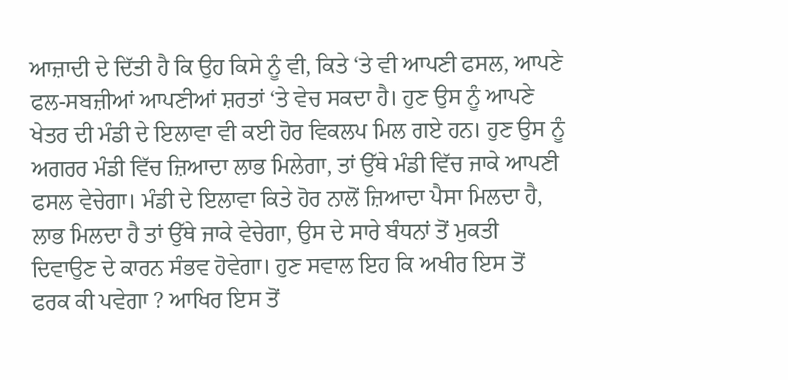ਆਜ਼ਾਦੀ ਦੇ ਦਿੱਤੀ ਹੈ ਕਿ ਉਹ ਕਿਸੇ ਨੂੰ ਵੀ, ਕਿਤੇ ‘ਤੇ ਵੀ ਆਪਣੀ ਫਸਲ, ਆਪਣੇ ਫਲ-ਸਬਜ਼ੀਆਂ ਆਪਣੀਆਂ ਸ਼ਰਤਾਂ ‘ਤੇ ਵੇਚ ਸਕਦਾ ਹੈ। ਹੁਣ ਉਸ ਨੂੰ ਆਪਣੇ ਖੇਤਰ ਦੀ ਮੰਡੀ ਦੇ ਇਲਾਵਾ ਵੀ ਕਈ ਹੋਰ ਵਿਕਲਪ ਮਿਲ ਗਏ ਹਨ। ਹੁਣ ਉਸ ਨੂੰ ਅਗਰਰ ਮੰਡੀ ਵਿੱਚ ਜ਼ਿਆਦਾ ਲਾਭ ਮਿਲੇਗਾ, ਤਾਂ ਉੱਥੇ ਮੰਡੀ ਵਿੱਚ ਜਾਕੇ ਆਪਣੀ ਫਸਲ ਵੇਚੇਗਾ। ਮੰਡੀ ਦੇ ਇਲਾਵਾ ਕਿਤੇ ਹੋਰ ਨਾਲੋਂ ਜ਼ਿਆਦਾ ਪੈਸਾ ਮਿਲਦਾ ਹੈ, ਲਾਭ ਮਿਲਦਾ ਹੈ ਤਾਂ ਉੱਥੇ ਜਾਕੇ ਵੇਚੇਗਾ, ਉਸ ਦੇ ਸਾਰੇ ਬੰਧਨਾਂ ਤੋਂ ਮੁਕਤੀ ਦਿਵਾਉਣ ਦੇ ਕਾਰਨ ਸੰਭਵ ਹੋਵੇਗਾ। ਹੁਣ ਸਵਾਲ ਇਹ ਕਿ ਅਖੀਰ ਇਸ ਤੋਂ ਫਰਕ ਕੀ ਪਵੇਗਾ ? ਆਖਿਰ ਇਸ ਤੋਂ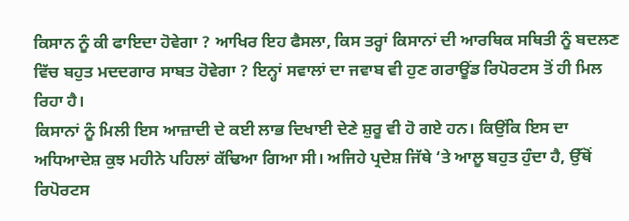ਕਿਸਾਨ ਨੂੰ ਕੀ ਫਾਇਦਾ ਹੋਵੇਗਾ ? ਆਖਿਰ ਇਹ ਫੈਸਲਾ, ਕਿਸ ਤਰ੍ਹਾਂ ਕਿਸਾਨਾਂ ਦੀ ਆਰਥਿਕ ਸਥਿਤੀ ਨੂੰ ਬਦਲਣ ਵਿੱਚ ਬਹੁਤ ਮਦਦਗਾਰ ਸਾਬਤ ਹੋਵੇਗਾ ? ਇਨ੍ਹਾਂ ਸਵਾਲਾਂ ਦਾ ਜਵਾਬ ਵੀ ਹੁਣ ਗਰਾਊਂਡ ਰਿਪੋਰਟਸ ਤੋਂ ਹੀ ਮਿਲ ਰਿਹਾ ਹੈ।
ਕਿਸਾਨਾਂ ਨੂੰ ਮਿਲੀ ਇਸ ਆਜ਼ਾਦੀ ਦੇ ਕਈ ਲਾਭ ਦਿਖਾਈ ਦੇਣੇ ਸ਼ੁਰੂ ਵੀ ਹੋ ਗਏ ਹਨ। ਕਿਉਂਕਿ ਇਸ ਦਾ ਅਧਿਆਦੇਸ਼ ਕੁਝ ਮਹੀਨੇ ਪਹਿਲਾਂ ਕੱਢਿਆ ਗਿਆ ਸੀ। ਅਜਿਹੇ ਪ੍ਰਦੇਸ਼ ਜਿੱਥੇ ‘ਤੇ ਆਲੂ ਬਹੁਤ ਹੁੰਦਾ ਹੈ, ਉੱਥੋਂ ਰਿਪੋਰਟਸ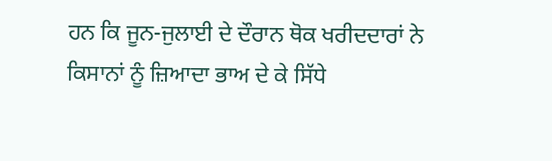ਹਨ ਕਿ ਜੂਨ-ਜੁਲਾਈ ਦੇ ਦੌਰਾਨ ਥੋਕ ਖਰੀਦਦਾਰਾਂ ਨੇ ਕਿਸਾਨਾਂ ਨੂੰ ਜ਼ਿਆਦਾ ਭਾਅ ਦੇ ਕੇ ਸਿੱਧੇ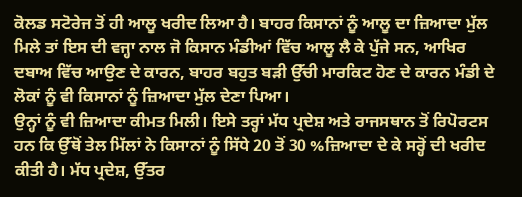ਕੋਲਡ ਸਟੋਰੇਜ ਤੋਂ ਹੀ ਆਲੂ ਖਰੀਦ ਲਿਆ ਹੈ। ਬਾਹਰ ਕਿਸਾਨਾਂ ਨੂੰ ਆਲੂ ਦਾ ਜ਼ਿਆਦਾ ਮੁੱਲ ਮਿਲੇ ਤਾਂ ਇਸ ਦੀ ਵਜ੍ਹਾ ਨਾਲ ਜੋ ਕਿਸਾਨ ਮੰਡੀਆਂ ਵਿੱਚ ਆਲੂ ਲੈ ਕੇ ਪੁੱਜੇ ਸਨ, ਆਖਿਰ ਦਬਾਅ ਵਿੱਚ ਆਉਣ ਦੇ ਕਾਰਨ, ਬਾਹਰ ਬਹੁਤ ਬੜੀ ਉੱਚੀ ਮਾਰਕਿਟ ਹੋਣ ਦੇ ਕਾਰਨ ਮੰਡੀ ਦੇ ਲੋਕਾਂ ਨੂੰ ਵੀ ਕਿਸਾਨਾਂ ਨੂੰ ਜ਼ਿਆਦਾ ਮੁੱਲ ਦੇਣਾ ਪਿਆ।
ਉਨ੍ਹਾਂ ਨੂੰ ਵੀ ਜ਼ਿਆਦਾ ਕੀਮਤ ਮਿਲੀ। ਇਸੇ ਤਰ੍ਹਾਂ ਮੱਧ ਪ੍ਰਦੇਸ਼ ਅਤੇ ਰਾਜਸਥਾਨ ਤੋਂ ਰਿਪੋਰਟਸ ਹਨ ਕਿ ਉੱਥੋਂ ਤੇਲ ਮਿੱਲਾਂ ਨੇ ਕਿਸਾਨਾਂ ਨੂੰ ਸਿੱਧੇ 20 ਤੋਂ 30 %ਜ਼ਿਆਦਾ ਦੇ ਕੇ ਸਰ੍ਹੋਂ ਦੀ ਖਰੀਦ ਕੀਤੀ ਹੈ। ਮੱਧ ਪ੍ਰਦੇਸ਼, ਉੱਤਰ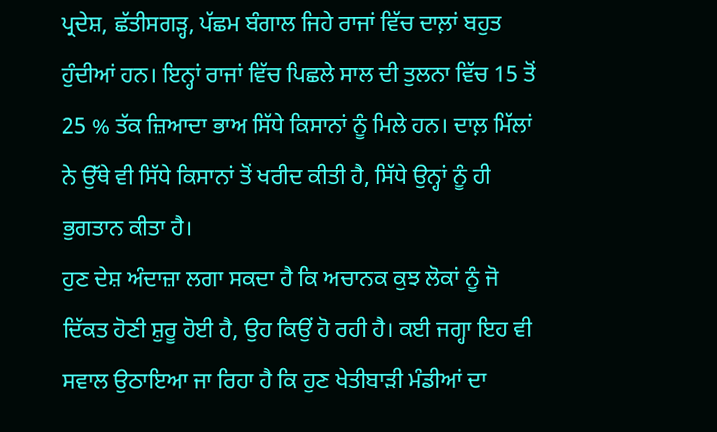ਪ੍ਰਦੇਸ਼, ਛੱਤੀਸਗੜ੍ਹ, ਪੱਛਮ ਬੰਗਾਲ ਜਿਹੇ ਰਾਜਾਂ ਵਿੱਚ ਦਾਲ਼ਾਂ ਬਹੁਤ ਹੁੰਦੀਆਂ ਹਨ। ਇਨ੍ਹਾਂ ਰਾਜਾਂ ਵਿੱਚ ਪਿਛਲੇ ਸਾਲ ਦੀ ਤੁਲਨਾ ਵਿੱਚ 15 ਤੋਂ 25 % ਤੱਕ ਜ਼ਿਆਦਾ ਭਾਅ ਸਿੱਧੇ ਕਿਸਾਨਾਂ ਨੂੰ ਮਿਲੇ ਹਨ। ਦਾਲ਼ ਮਿੱਲਾਂ ਨੇ ਉੱਥੇ ਵੀ ਸਿੱਧੇ ਕਿਸਾਨਾਂ ਤੋਂ ਖਰੀਦ ਕੀਤੀ ਹੈ, ਸਿੱਧੇ ਉਨ੍ਹਾਂ ਨੂੰ ਹੀ ਭੁਗਤਾਨ ਕੀਤਾ ਹੈ।
ਹੁਣ ਦੇਸ਼ ਅੰਦਾਜ਼ਾ ਲਗਾ ਸਕਦਾ ਹੈ ਕਿ ਅਚਾਨਕ ਕੁਝ ਲੋਕਾਂ ਨੂੰ ਜੋ ਦਿੱਕਤ ਹੋਣੀ ਸ਼ੁਰੂ ਹੋਈ ਹੈ, ਉਹ ਕਿਉਂ ਹੋ ਰਹੀ ਹੈ। ਕਈ ਜਗ੍ਹਾ ਇਹ ਵੀ ਸਵਾਲ ਉਠਾਇਆ ਜਾ ਰਿਹਾ ਹੈ ਕਿ ਹੁਣ ਖੇਤੀਬਾੜੀ ਮੰਡੀਆਂ ਦਾ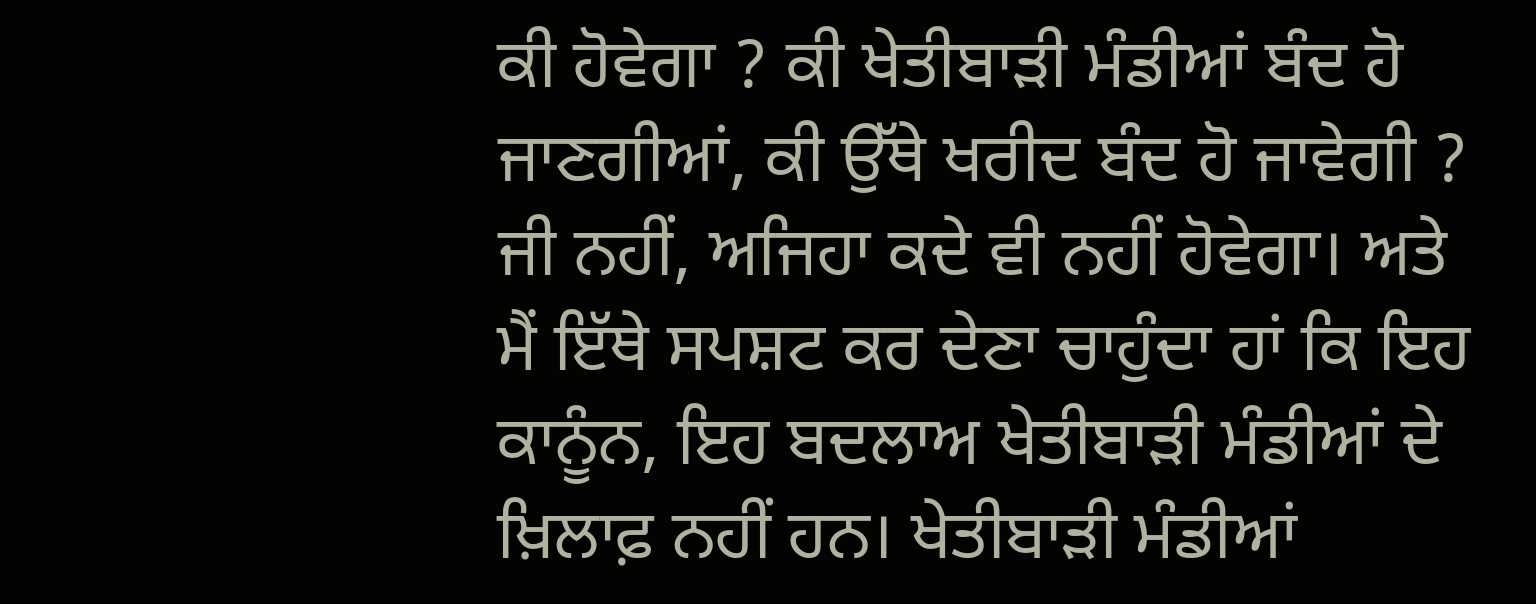ਕੀ ਹੋਵੇਗਾ ? ਕੀ ਖੇਤੀਬਾੜੀ ਮੰਡੀਆਂ ਬੰਦ ਹੋ ਜਾਣਗੀਆਂ, ਕੀ ਉੱਥੇ ਖਰੀਦ ਬੰਦ ਹੋ ਜਾਵੇਗੀ ? ਜੀ ਨਹੀਂ, ਅਜਿਹਾ ਕਦੇ ਵੀ ਨਹੀਂ ਹੋਵੇਗਾ। ਅਤੇ ਮੈਂ ਇੱਥੇ ਸਪਸ਼ਟ ਕਰ ਦੇਣਾ ਚਾਹੁੰਦਾ ਹਾਂ ਕਿ ਇਹ ਕਾਨੂੰਨ, ਇਹ ਬਦਲਾਅ ਖੇਤੀਬਾੜੀ ਮੰਡੀਆਂ ਦੇ ਖ਼ਿਲਾਫ਼ ਨਹੀਂ ਹਨ। ਖੇਤੀਬਾੜੀ ਮੰਡੀਆਂ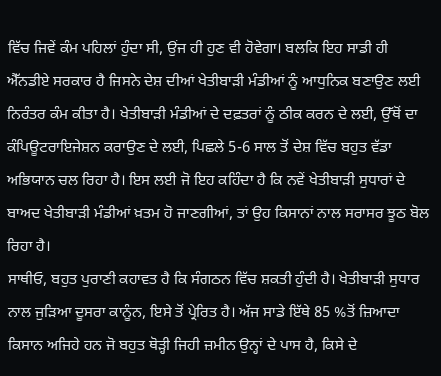ਵਿੱਚ ਜਿਵੇਂ ਕੰਮ ਪਹਿਲਾਂ ਹੁੰਦਾ ਸੀ, ਉਂਜ ਹੀ ਹੁਣ ਵੀ ਹੋਵੇਗਾ। ਬਲਕਿ ਇਹ ਸਾਡੀ ਹੀ ਐੱਨਡੀਏ ਸਰਕਾਰ ਹੈ ਜਿਸਨੇ ਦੇਸ਼ ਦੀਆਂ ਖੇਤੀਬਾੜੀ ਮੰਡੀਆਂ ਨੂੰ ਆਧੁਨਿਕ ਬਣਾਉਣ ਲਈ ਨਿਰੰਤਰ ਕੰਮ ਕੀਤਾ ਹੈ। ਖੇਤੀਬਾੜੀ ਮੰਡੀਆਂ ਦੇ ਦਫ਼ਤਰਾਂ ਨੂੰ ਠੀਕ ਕਰਨ ਦੇ ਲਈ, ਉੱਥੋਂ ਦਾ ਕੰਪਿਊਟਰਾਇਜੇਸ਼ਨ ਕਰਾਉਣ ਦੇ ਲਈ, ਪਿਛਲੇ 5-6 ਸਾਲ ਤੋਂ ਦੇਸ਼ ਵਿੱਚ ਬਹੁਤ ਵੱਡਾ ਅਭਿਯਾਨ ਚਲ ਰਿਹਾ ਹੈ। ਇਸ ਲਈ ਜੋ ਇਹ ਕਹਿੰਦਾ ਹੈ ਕਿ ਨਵੇਂ ਖੇਤੀਬਾੜੀ ਸੁਧਾਰਾਂ ਦੇ ਬਾਅਦ ਖੇਤੀਬਾੜੀ ਮੰਡੀਆਂ ਖ਼ਤਮ ਹੋ ਜਾਣਗੀਆਂ, ਤਾਂ ਉਹ ਕਿਸਾਨਾਂ ਨਾਲ ਸਰਾਸਰ ਝੂਠ ਬੋਲ ਰਿਹਾ ਹੈ।
ਸਾਥੀਓ, ਬਹੁਤ ਪੁਰਾਣੀ ਕਹਾਵਤ ਹੈ ਕਿ ਸੰਗਠਨ ਵਿੱਚ ਸ਼ਕਤੀ ਹੁੰਦੀ ਹੈ। ਖੇਤੀਬਾੜੀ ਸੁਧਾਰ ਨਾਲ ਜੁੜਿਆ ਦੂਸਰਾ ਕਾਨੂੰਨ, ਇਸੇ ਤੋਂ ਪ੍ਰੇਰਿਤ ਹੈ। ਅੱਜ ਸਾਡੇ ਇੱਥੇ 85 %ਤੋਂ ਜ਼ਿਆਦਾ ਕਿਸਾਨ ਅਜਿਹੇ ਹਨ ਜੋ ਬਹੁਤ ਥੋੜ੍ਹੀ ਜਿਹੀ ਜ਼ਮੀਨ ਉਨ੍ਹਾਂ ਦੇ ਪਾਸ ਹੈ, ਕਿਸੇ ਦੇ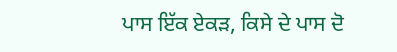ਪਾਸ ਇੱਕ ਏਕੜ, ਕਿਸੇ ਦੇ ਪਾਸ ਦੋ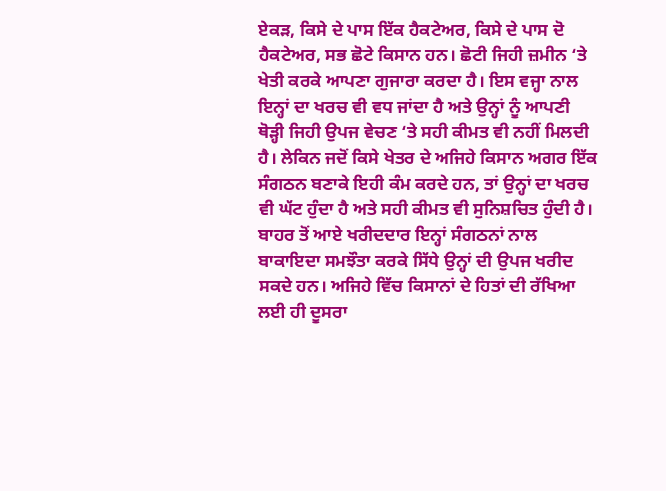ਏਕੜ, ਕਿਸੇ ਦੇ ਪਾਸ ਇੱਕ ਹੈਕਟੇਅਰ, ਕਿਸੇ ਦੇ ਪਾਸ ਦੋ ਹੈਕਟੇਅਰ, ਸਭ ਛੋਟੇ ਕਿਸਾਨ ਹਨ। ਛੋਟੀ ਜਿਹੀ ਜ਼ਮੀਨ ‘ਤੇ ਖੇਤੀ ਕਰਕੇ ਆਪਣਾ ਗੁਜਾਰਾ ਕਰਦਾ ਹੈ। ਇਸ ਵਜ੍ਹਾ ਨਾਲ ਇਨ੍ਹਾਂ ਦਾ ਖਰਚ ਵੀ ਵਧ ਜਾਂਦਾ ਹੈ ਅਤੇ ਉਨ੍ਹਾਂ ਨੂੰ ਆਪਣੀ ਥੋੜ੍ਹੀ ਜਿਹੀ ਉਪਜ ਵੇਚਣ ‘ਤੇ ਸਹੀ ਕੀਮਤ ਵੀ ਨਹੀਂ ਮਿਲਦੀ ਹੈ। ਲੇਕਿਨ ਜਦੋਂ ਕਿਸੇ ਖੇਤਰ ਦੇ ਅਜਿਹੇ ਕਿਸਾਨ ਅਗਰ ਇੱਕ ਸੰਗਠਨ ਬਣਾਕੇ ਇਹੀ ਕੰਮ ਕਰਦੇ ਹਨ, ਤਾਂ ਉਨ੍ਹਾਂ ਦਾ ਖਰਚ ਵੀ ਘੱਟ ਹੁੰਦਾ ਹੈ ਅਤੇ ਸਹੀ ਕੀਮਤ ਵੀ ਸੁਨਿਸ਼ਚਿਤ ਹੁੰਦੀ ਹੈ। ਬਾਹਰ ਤੋਂ ਆਏ ਖਰੀਦਦਾਰ ਇਨ੍ਹਾਂ ਸੰਗਠਨਾਂ ਨਾਲ ਬਾਕਾਇਦਾ ਸਮਝੌਤਾ ਕਰਕੇ ਸਿੱਧੇ ਉਨ੍ਹਾਂ ਦੀ ਉਪਜ ਖਰੀਦ ਸਕਦੇ ਹਨ। ਅਜਿਹੇ ਵਿੱਚ ਕਿਸਾਨਾਂ ਦੇ ਹਿਤਾਂ ਦੀ ਰੱਖਿਆ ਲਈ ਹੀ ਦੂਸਰਾ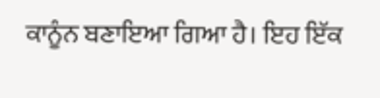ਕਾਨੂੰਨ ਬਣਾਇਆ ਗਿਆ ਹੈ। ਇਹ ਇੱਕ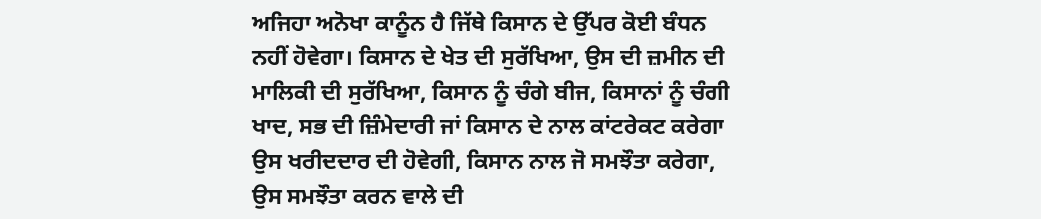ਅਜਿਹਾ ਅਨੋਖਾ ਕਾਨੂੰਨ ਹੈ ਜਿੱਥੇ ਕਿਸਾਨ ਦੇ ਉੱਪਰ ਕੋਈ ਬੰਧਨ ਨਹੀਂ ਹੋਵੇਗਾ। ਕਿਸਾਨ ਦੇ ਖੇਤ ਦੀ ਸੁਰੱਖਿਆ, ਉਸ ਦੀ ਜ਼ਮੀਨ ਦੀ ਮਾਲਿਕੀ ਦੀ ਸੁਰੱਖਿਆ, ਕਿਸਾਨ ਨੂੰ ਚੰਗੇ ਬੀਜ, ਕਿਸਾਨਾਂ ਨੂੰ ਚੰਗੀ ਖਾਦ, ਸਭ ਦੀ ਜ਼ਿੰਮੇਦਾਰੀ ਜਾਂ ਕਿਸਾਨ ਦੇ ਨਾਲ ਕਾਂਟਰੇਕਟ ਕਰੇਗਾ ਉਸ ਖਰੀਦਦਾਰ ਦੀ ਹੋਵੇਗੀ, ਕਿਸਾਨ ਨਾਲ ਜੋ ਸਮਝੌਤਾ ਕਰੇਗਾ, ਉਸ ਸਮਝੌਤਾ ਕਰਨ ਵਾਲੇ ਦੀ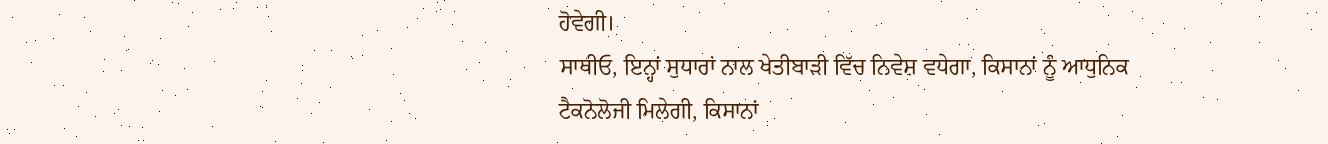ਹੋਵੇਗੀ।
ਸਾਥੀਓ, ਇਨ੍ਹਾਂ ਸੁਧਾਰਾਂ ਨਾਲ ਖੇਤੀਬਾੜੀ ਵਿੱਚ ਨਿਵੇਸ਼ ਵਧੇਗਾ, ਕਿਸਾਨਾਂ ਨੂੰ ਆਧੁਨਿਕ ਟੈਕਨੋਲੋਜੀ ਮਿਲੇਗੀ, ਕਿਸਾਨਾਂ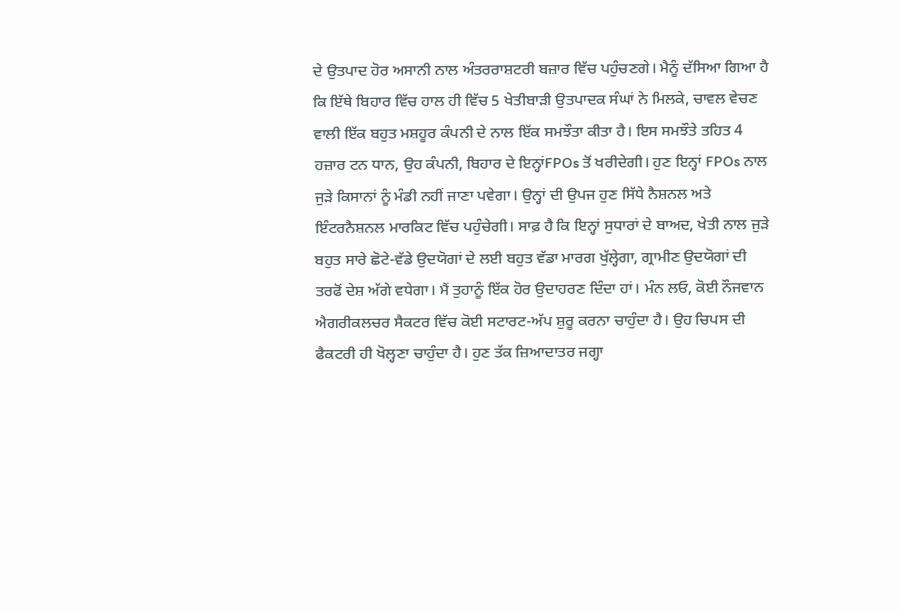ਦੇ ਉਤਪਾਦ ਹੋਰ ਅਸਾਨੀ ਨਾਲ ਅੰਤਰਰਾਸ਼ਟਰੀ ਬਜ਼ਾਰ ਵਿੱਚ ਪਹੁੰਚਣਗੇ। ਮੈਨੂੰ ਦੱਸਿਆ ਗਿਆ ਹੈ ਕਿ ਇੱਥੇ ਬਿਹਾਰ ਵਿੱਚ ਹਾਲ ਹੀ ਵਿੱਚ 5 ਖੇਤੀਬਾੜੀ ਉਤਪਾਦਕ ਸੰਘਾਂ ਨੇ ਮਿਲਕੇ, ਚਾਵਲ ਵੇਚਣ ਵਾਲੀ ਇੱਕ ਬਹੁਤ ਮਸ਼ਹੂਰ ਕੰਪਨੀ ਦੇ ਨਾਲ ਇੱਕ ਸਮਝੌਤਾ ਕੀਤਾ ਹੈ। ਇਸ ਸਮਝੌਤੇ ਤਹਿਤ 4 ਹਜ਼ਾਰ ਟਨ ਧਾਨ, ਉਹ ਕੰਪਨੀ, ਬਿਹਾਰ ਦੇ ਇਨ੍ਹਾਂFPOs ਤੋਂ ਖਰੀਦੇਗੀ। ਹੁਣ ਇਨ੍ਹਾਂ FPOs ਨਾਲ ਜੁੜੇ ਕਿਸਾਨਾਂ ਨੂੰ ਮੰਡੀ ਨਹੀਂ ਜਾਣਾ ਪਵੇਗਾ। ਉਨ੍ਹਾਂ ਦੀ ਉਪਜ ਹੁਣ ਸਿੱਧੇ ਨੈਸ਼ਨਲ ਅਤੇ ਇੰਟਰਨੈਸ਼ਨਲ ਮਾਰਕਿਟ ਵਿੱਚ ਪਹੁੰਚੇਗੀ। ਸਾਫ਼ ਹੈ ਕਿ ਇਨ੍ਹਾਂ ਸੁਧਾਰਾਂ ਦੇ ਬਾਅਦ, ਖੇਤੀ ਨਾਲ ਜੁੜੇ ਬਹੁਤ ਸਾਰੇ ਛੋਟੇ-ਵੱਡੇ ਉਦਯੋਗਾਂ ਦੇ ਲਈ ਬਹੁਤ ਵੱਡਾ ਮਾਰਗ ਖੁੱਲ੍ਹੇਗਾ, ਗ੍ਰਾਮੀਣ ਉਦਯੋਗਾਂ ਦੀ ਤਰਫੋਂ ਦੇਸ਼ ਅੱਗੇ ਵਧੇਗਾ। ਮੈਂ ਤੁਹਾਨੂੰ ਇੱਕ ਹੋਰ ਉਦਾਹਰਣ ਦਿੰਦਾ ਹਾਂ। ਮੰਨ ਲਓ, ਕੋਈ ਨੌਜਵਾਨ ਐਗਰੀਕਲਚਰ ਸੈਕਟਰ ਵਿੱਚ ਕੋਈ ਸਟਾਰਟ-ਅੱਪ ਸ਼ੁਰੂ ਕਰਨਾ ਚਾਹੁੰਦਾ ਹੈ। ਉਹ ਚਿਪਸ ਦੀ ਫੈਕਟਰੀ ਹੀ ਖੋਲ੍ਹਣਾ ਚਾਹੁੰਦਾ ਹੈ। ਹੁਣ ਤੱਕ ਜ਼ਿਆਦਾਤਰ ਜਗ੍ਹਾ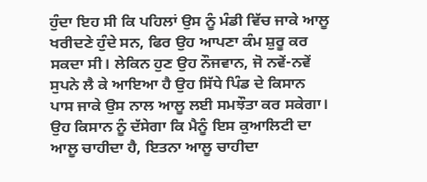ਹੁੰਦਾ ਇਹ ਸੀ ਕਿ ਪਹਿਲਾਂ ਉਸ ਨੂੰ ਮੰਡੀ ਵਿੱਚ ਜਾਕੇ ਆਲੂ ਖਰੀਦਣੇ ਹੁੰਦੇ ਸਨ, ਫਿਰ ਉਹ ਆਪਣਾ ਕੰਮ ਸ਼ੁਰੂ ਕਰ ਸਕਦਾ ਸੀ। ਲੇਕਿਨ ਹੁਣ ਉਹ ਨੌਜਵਾਨ, ਜੋ ਨਵੇਂ-ਨਵੇਂ ਸੁਪਨੇ ਲੈ ਕੇ ਆਇਆ ਹੈ ਉਹ ਸਿੱਧੇ ਪਿੰਡ ਦੇ ਕਿਸਾਨ ਪਾਸ ਜਾਕੇ ਉਸ ਨਾਲ ਆਲੂ ਲਈ ਸਮਝੌਤਾ ਕਰ ਸਕੇਗਾ। ਉਹ ਕਿਸਾਨ ਨੂੰ ਦੱਸੇਗਾ ਕਿ ਮੈਨੂੰ ਇਸ ਕੁਆਲਿਟੀ ਦਾ ਆਲੂ ਚਾਹੀਦਾ ਹੈ, ਇਤਨਾ ਆਲੂ ਚਾਹੀਦਾ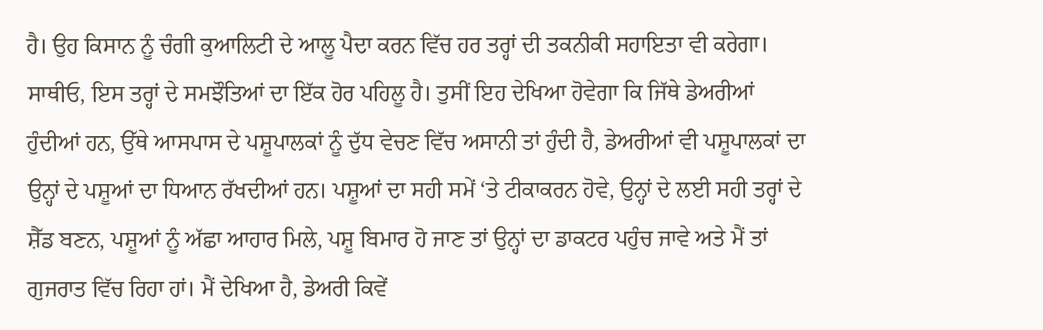ਹੈ। ਉਹ ਕਿਸਾਨ ਨੂੰ ਚੰਗੀ ਕੁਆਲਿਟੀ ਦੇ ਆਲੂ ਪੈਦਾ ਕਰਨ ਵਿੱਚ ਹਰ ਤਰ੍ਹਾਂ ਦੀ ਤਕਨੀਕੀ ਸਹਾਇਤਾ ਵੀ ਕਰੇਗਾ।
ਸਾਥੀਓ, ਇਸ ਤਰ੍ਹਾਂ ਦੇ ਸਮਝੌਤਿਆਂ ਦਾ ਇੱਕ ਹੋਰ ਪਹਿਲੂ ਹੈ। ਤੁਸੀਂ ਇਹ ਦੇਖਿਆ ਹੋਵੇਗਾ ਕਿ ਜਿੱਥੇ ਡੇਅਰੀਆਂ ਹੁੰਦੀਆਂ ਹਨ, ਉੱਥੇ ਆਸਪਾਸ ਦੇ ਪਸ਼ੂਪਾਲਕਾਂ ਨੂੰ ਦੁੱਧ ਵੇਚਣ ਵਿੱਚ ਅਸਾਨੀ ਤਾਂ ਹੁੰਦੀ ਹੈ, ਡੇਅਰੀਆਂ ਵੀ ਪਸ਼ੂਪਾਲਕਾਂ ਦਾ ਉਨ੍ਹਾਂ ਦੇ ਪਸ਼ੂਆਂ ਦਾ ਧਿਆਨ ਰੱਖਦੀਆਂ ਹਨ। ਪਸ਼ੂਆਂ ਦਾ ਸਹੀ ਸਮੇਂ ‘ਤੇ ਟੀਕਾਕਰਨ ਹੋਵੇ, ਉਨ੍ਹਾਂ ਦੇ ਲਈ ਸਹੀ ਤਰ੍ਹਾਂ ਦੇ ਸ਼ੈੱਡ ਬਣਨ, ਪਸ਼ੂਆਂ ਨੂੰ ਅੱਛਾ ਆਹਾਰ ਮਿਲੇ, ਪਸ਼ੂ ਬਿਮਾਰ ਹੋ ਜਾਣ ਤਾਂ ਉਨ੍ਹਾਂ ਦਾ ਡਾਕਟਰ ਪਹੁੰਚ ਜਾਵੇ ਅਤੇ ਮੈਂ ਤਾਂ ਗੁਜਰਾਤ ਵਿੱਚ ਰਿਹਾ ਹਾਂ। ਮੈਂ ਦੇਖਿਆ ਹੈ, ਡੇਅਰੀ ਕਿਵੇਂ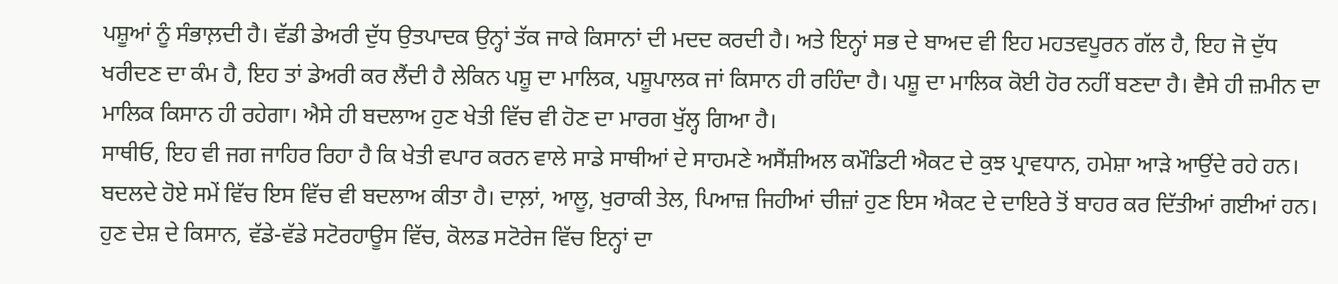ਪਸ਼ੂਆਂ ਨੂੰ ਸੰਭਾਲ਼ਦੀ ਹੈ। ਵੱਡੀ ਡੇਅਰੀ ਦੁੱਧ ਉਤਪਾਦਕ ਉਨ੍ਹਾਂ ਤੱਕ ਜਾਕੇ ਕਿਸਾਨਾਂ ਦੀ ਮਦਦ ਕਰਦੀ ਹੈ। ਅਤੇ ਇਨ੍ਹਾਂ ਸਭ ਦੇ ਬਾਅਦ ਵੀ ਇਹ ਮਹਤਵਪੂਰਨ ਗੱਲ ਹੈ, ਇਹ ਜੋ ਦੁੱਧ ਖਰੀਦਣ ਦਾ ਕੰਮ ਹੈ, ਇਹ ਤਾਂ ਡੇਅਰੀ ਕਰ ਲੈਂਦੀ ਹੈ ਲੇਕਿਨ ਪਸ਼ੂ ਦਾ ਮਾਲਿਕ, ਪਸ਼ੂਪਾਲਕ ਜਾਂ ਕਿਸਾਨ ਹੀ ਰਹਿੰਦਾ ਹੈ। ਪਸ਼ੂ ਦਾ ਮਾਲਿਕ ਕੋਈ ਹੋਰ ਨਹੀਂ ਬਣਦਾ ਹੈ। ਵੈਸੇ ਹੀ ਜ਼ਮੀਨ ਦਾ ਮਾਲਿਕ ਕਿਸਾਨ ਹੀ ਰਹੇਗਾ। ਐਸੇ ਹੀ ਬਦਲਾਅ ਹੁਣ ਖੇਤੀ ਵਿੱਚ ਵੀ ਹੋਣ ਦਾ ਮਾਰਗ ਖੁੱਲ੍ਹ ਗਿਆ ਹੈ।
ਸਾਥੀਓ, ਇਹ ਵੀ ਜਗ ਜਾਹਿਰ ਰਿਹਾ ਹੈ ਕਿ ਖੇਤੀ ਵਪਾਰ ਕਰਨ ਵਾਲੇ ਸਾਡੇ ਸਾਥੀਆਂ ਦੇ ਸਾਹਮਣੇ ਅਸੈਂਸ਼ੀਅਲ ਕਮੌਡਿਟੀ ਐਕਟ ਦੇ ਕੁਝ ਪ੍ਰਾਵਧਾਨ, ਹਮੇਸ਼ਾ ਆੜੇ ਆਉਂਦੇ ਰਹੇ ਹਨ। ਬਦਲਦੇ ਹੋਏ ਸਮੇਂ ਵਿੱਚ ਇਸ ਵਿੱਚ ਵੀ ਬਦਲਾਅ ਕੀਤਾ ਹੈ। ਦਾਲ਼ਾਂ, ਆਲੂ, ਖੁਰਾਕੀ ਤੇਲ, ਪਿਆਜ਼ ਜਿਹੀਆਂ ਚੀਜ਼ਾਂ ਹੁਣ ਇਸ ਐਕਟ ਦੇ ਦਾਇਰੇ ਤੋਂ ਬਾਹਰ ਕਰ ਦਿੱਤੀਆਂ ਗਈਆਂ ਹਨ। ਹੁਣ ਦੇਸ਼ ਦੇ ਕਿਸਾਨ, ਵੱਡੇ-ਵੱਡੇ ਸਟੋਰਹਾਊਸ ਵਿੱਚ, ਕੋਲਡ ਸਟੋਰੇਜ ਵਿੱਚ ਇਨ੍ਹਾਂ ਦਾ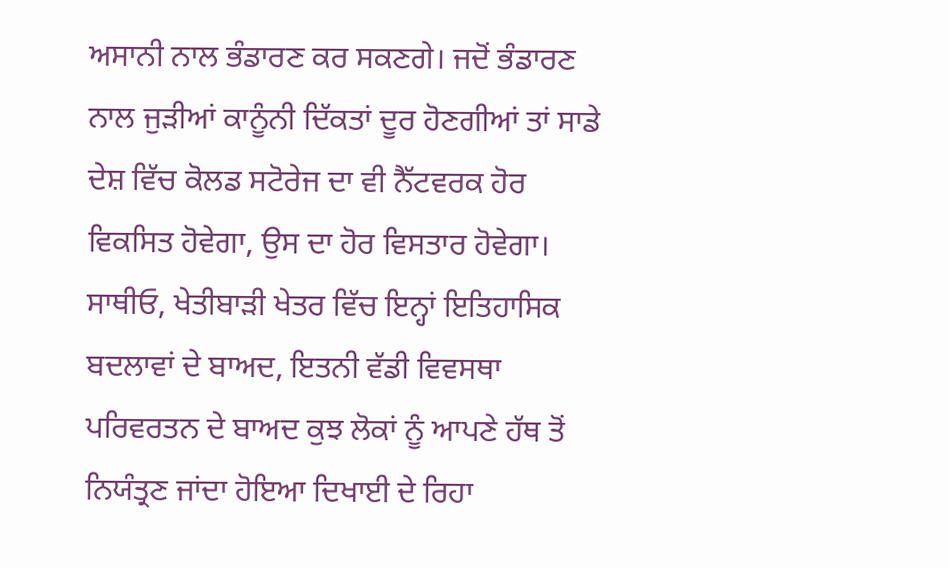ਅਸਾਨੀ ਨਾਲ ਭੰਡਾਰਣ ਕਰ ਸਕਣਗੇ। ਜਦੋਂ ਭੰਡਾਰਣ ਨਾਲ ਜੁੜੀਆਂ ਕਾਨੂੰਨੀ ਦਿੱਕਤਾਂ ਦੂਰ ਹੋਣਗੀਆਂ ਤਾਂ ਸਾਡੇ ਦੇਸ਼ ਵਿੱਚ ਕੋਲਡ ਸਟੋਰੇਜ ਦਾ ਵੀ ਨੈੱਟਵਰਕ ਹੋਰ ਵਿਕਸਿਤ ਹੋਵੇਗਾ, ਉਸ ਦਾ ਹੋਰ ਵਿਸਤਾਰ ਹੋਵੇਗਾ।
ਸਾਥੀਓ, ਖੇਤੀਬਾੜੀ ਖੇਤਰ ਵਿੱਚ ਇਨ੍ਹਾਂ ਇਤਿਹਾਸਿਕ ਬਦਲਾਵਾਂ ਦੇ ਬਾਅਦ, ਇਤਨੀ ਵੱਡੀ ਵਿਵਸਥਾ ਪਰਿਵਰਤਨ ਦੇ ਬਾਅਦ ਕੁਝ ਲੋਕਾਂ ਨੂੰ ਆਪਣੇ ਹੱਥ ਤੋਂ ਨਿਯੰਤ੍ਰਣ ਜਾਂਦਾ ਹੋਇਆ ਦਿਖਾਈ ਦੇ ਰਿਹਾ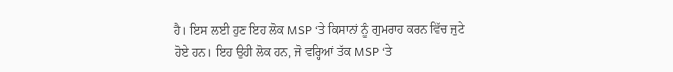ਹੈ। ਇਸ ਲਈ ਹੁਣ ਇਹ ਲੋਕ MSP ‘ਤੇ ਕਿਸਾਨਾਂ ਨੂੰ ਗੁਮਰਾਹ ਕਰਨ ਵਿੱਚ ਜੁਟੇ ਹੋਏ ਹਨ। ਇਹ ਉਹੀ ਲੋਕ ਹਨ, ਜੋ ਵਰ੍ਹਿਆਂ ਤੱਕ MSP ‘ਤੇ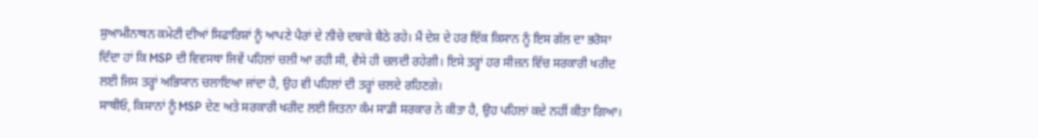ਸੁਆਮੀਨਾਥਨ ਕਮੇਟੀ ਦੀਆਂ ਸਿਫਾਰਿਸ਼ਾਂ ਨੂੰ ਆਪਣੇ ਪੈਰਾਂ ਦੇ ਨੀਚੇ ਦਬਾਕੇ ਬੈਠੇ ਰਹੇ। ਮੈਂ ਦੇਸ਼ ਦੇ ਹਰ ਇੱਕ ਕਿਸਾਨ ਨੂੰ ਇਸ ਗੱਲ ਦਾ ਭਰੋਸਾ ਦਿੰਦਾ ਹਾਂ ਕਿ MSP ਦੀ ਵਿਵਸਥਾ ਜਿਵੇਂ ਪਹਿਲਾਂ ਚਲੀ ਆ ਰਹੀ ਸੀ, ਵੈਸੇ ਹੀ ਚਲਦੀ ਰਹੇਗੀ। ਇਸੇ ਤਰ੍ਹਾਂ ਹਰ ਸੀਜ਼ਨ ਵਿੱਚ ਸਰਕਾਰੀ ਖਰੀਦ ਲਈ ਜਿਸ ਤਰ੍ਹਾਂ ਅਭਿਯਾਨ ਚਲਾਇਆ ਜਾਂਦਾ ਹੈ, ਉਹ ਵੀ ਪਹਿਲਾਂ ਦੀ ਤਰ੍ਹਾਂ ਚਲਦੇ ਰਹਿਣਗੇ।
ਸਾਥੀਓ, ਕਿਸਾਨਾਂ ਨੂੰ MSP ਦੇਣ ਅਤੇ ਸਰਕਾਰੀ ਖਰੀਦ ਲਈ ਜਿਤਨਾ ਕੰਮ ਸਾਡੀ ਸਰਕਾਰ ਨੇ ਕੀਤਾ ਹੈ, ਉਹ ਪਹਿਲਾਂ ਕਦੇ ਨਹੀਂ ਕੀਤਾ ਗਿਆ।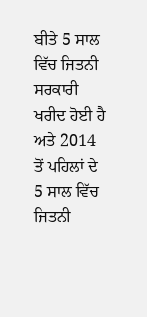ਬੀਤੇ 5 ਸਾਲ ਵਿੱਚ ਜਿਤਨੀ ਸਰਕਾਰੀ ਖਰੀਦ ਹੋਈ ਹੈ ਅਤੇ 2014 ਤੋਂ ਪਹਿਲਾਂ ਦੇ 5 ਸਾਲ ਵਿੱਚ ਜਿਤਨੀ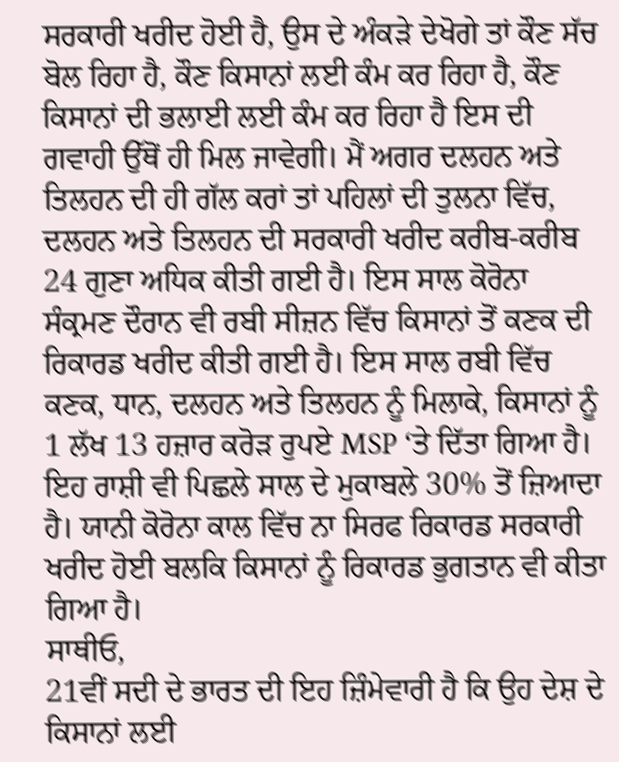ਸਰਕਾਰੀ ਖਰੀਦ ਹੋਈ ਹੈ, ਉਸ ਦੇ ਅੰਕੜੇ ਦੇਖੋਗੇ ਤਾਂ ਕੌਣ ਸੱਚ ਬੋਲ ਰਿਹਾ ਹੈ, ਕੌਣ ਕਿਸਾਨਾਂ ਲਈ ਕੰਮ ਕਰ ਰਿਹਾ ਹੈ, ਕੌਣ ਕਿਸਾਨਾਂ ਦੀ ਭਲਾਈ ਲਈ ਕੰਮ ਕਰ ਰਿਹਾ ਹੈ ਇਸ ਦੀ ਗਵਾਹੀ ਉੱਥੋਂ ਹੀ ਮਿਲ ਜਾਵੇਗੀ। ਮੈਂ ਅਗਰ ਦਲਹਨ ਅਤੇ ਤਿਲਹਨ ਦੀ ਹੀ ਗੱਲ ਕਰਾਂ ਤਾਂ ਪਹਿਲਾਂ ਦੀ ਤੁਲਨਾ ਵਿੱਚ, ਦਲਹਨ ਅਤੇ ਤਿਲਹਨ ਦੀ ਸਰਕਾਰੀ ਖਰੀਦ ਕਰੀਬ-ਕਰੀਬ 24 ਗੁਣਾ ਅਧਿਕ ਕੀਤੀ ਗਈ ਹੈ। ਇਸ ਸਾਲ ਕੋਰੋਨਾ ਸੰਕ੍ਰਮਣ ਦੌਰਾਨ ਵੀ ਰਬੀ ਸੀਜ਼ਨ ਵਿੱਚ ਕਿਸਾਨਾਂ ਤੋਂ ਕਣਕ ਦੀ ਰਿਕਾਰਡ ਖਰੀਦ ਕੀਤੀ ਗਈ ਹੈ। ਇਸ ਸਾਲ ਰਬੀ ਵਿੱਚ ਕਣਕ, ਧਾਨ, ਦਲਹਨ ਅਤੇ ਤਿਲਹਨ ਨੂੰ ਮਿਲਾਕੇ, ਕਿਸਾਨਾਂ ਨੂੰ 1 ਲੱਖ 13 ਹਜ਼ਾਰ ਕਰੋੜ ਰੁਪਏ MSP ‘ਤੇ ਦਿੱਤਾ ਗਿਆ ਹੈ। ਇਹ ਰਾਸ਼ੀ ਵੀ ਪਿਛਲੇ ਸਾਲ ਦੇ ਮੁਕਾਬਲੇ 30% ਤੋਂ ਜ਼ਿਆਦਾ ਹੈ। ਯਾਨੀ ਕੋਰੋਨਾ ਕਾਲ ਵਿੱਚ ਨਾ ਸਿਰਫ ਰਿਕਾਰਡ ਸਰਕਾਰੀ ਖਰੀਦ ਹੋਈ ਬਲਕਿ ਕਿਸਾਨਾਂ ਨੂੰ ਰਿਕਾਰਡ ਭੁਗਤਾਨ ਵੀ ਕੀਤਾ ਗਿਆ ਹੈ।
ਸਾਥੀਓ,
21ਵੀਂ ਸਦੀ ਦੇ ਭਾਰਤ ਦੀ ਇਹ ਜ਼ਿੰਮੇਵਾਰੀ ਹੈ ਕਿ ਉਹ ਦੇਸ਼ ਦੇ ਕਿਸਾਨਾਂ ਲਈ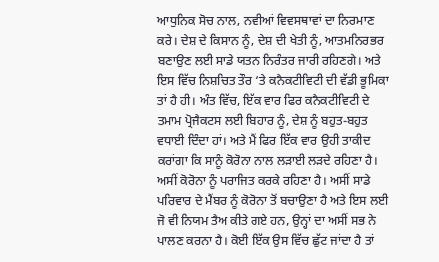ਆਧੁਨਿਕ ਸੋਚ ਨਾਲ, ਨਵੀਆਂ ਵਿਵਸਥਾਵਾਂ ਦਾ ਨਿਰਮਾਣ ਕਰੇ। ਦੇਸ਼ ਦੇ ਕਿਸਾਨ ਨੂੰ, ਦੇਸ਼ ਦੀ ਖੇਤੀ ਨੂੰ, ਆਤਮਨਿਰਭਰ ਬਣਾਉਣ ਲਈ ਸਾਡੇ ਯਤਨ ਨਿਰੰਤਰ ਜਾਰੀ ਰਹਿਣਗੇ। ਅਤੇ ਇਸ ਵਿੱਚ ਨਿਸ਼ਚਿਤ ਤੌਰ ‘ਤੇ ਕਨੈਕਟੀਵਿਟੀ ਦੀ ਵੱਡੀ ਭੂਮਿਕਾ ਤਾਂ ਹੈ ਹੀ। ਅੰਤ ਵਿੱਚ, ਇੱਕ ਵਾਰ ਫਿਰ ਕਨੈਕਟੀਵਿਟੀ ਦੇ ਤਮਾਮ ਪ੍ਰੋਜੈਕਟਸ ਲਈ ਬਿਹਾਰ ਨੂੰ, ਦੇਸ਼ ਨੂੰ ਬਹੁਤ-ਬਹੁਤ ਵਧਾਈ ਦਿੰਦਾ ਹਾਂ। ਅਤੇ ਮੈਂ ਫਿਰ ਇੱਕ ਵਾਰ ਉਹੀ ਤਾਕੀਦ ਕਰਾਂਗਾ ਕਿ ਸਾਨੂੰ ਕੋਰੋਨਾ ਨਾਲ ਲੜਾਈ ਲੜਦੇ ਰਹਿਣਾ ਹੈ। ਅਸੀਂ ਕੋਰੋਨਾ ਨੂੰ ਪਰਾਜਿਤ ਕਰਕੇ ਰਹਿਣਾ ਹੈ। ਅਸੀਂ ਸਾਡੇ ਪਰਿਵਾਰ ਦੇ ਮੈਂਬਰ ਨੂੰ ਕੋਰੋਨਾ ਤੋਂ ਬਚਾਉਣਾ ਹੈ ਅਤੇ ਇਸ ਲਈ ਜੋ ਵੀ ਨਿਯਮ ਤੈਅ ਕੀਤੇ ਗਏ ਹਨ, ਉਨ੍ਹਾਂ ਦਾ ਅਸੀਂ ਸਭ ਨੇ ਪਾਲਣ ਕਰਨਾ ਹੈ। ਕੋਈ ਇੱਕ ਉਸ ਵਿੱਚ ਛੁੱਟ ਜਾਂਦਾ ਹੈ ਤਾਂ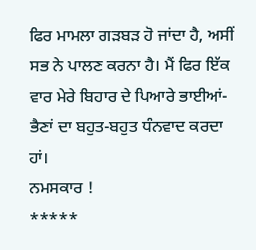ਫਿਰ ਮਾਮਲਾ ਗੜਬੜ ਹੋ ਜਾਂਦਾ ਹੈ, ਅਸੀਂ ਸਭ ਨੇ ਪਾਲਣ ਕਰਨਾ ਹੈ। ਮੈਂ ਫਿਰ ਇੱਕ ਵਾਰ ਮੇਰੇ ਬਿਹਾਰ ਦੇ ਪਿਆਰੇ ਭਾਈਆਂ-ਭੈਣਾਂ ਦਾ ਬਹੁਤ-ਬਹੁਤ ਧੰਨਵਾਦ ਕਰਦਾ ਹਾਂ।
ਨਮਸਕਾਰ !
*****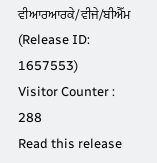ਵੀਆਰਆਰਕੇ/ਵੀਜੇ/ਬੀਐੱਮ
(Release ID: 1657553)
Visitor Counter : 288
Read this release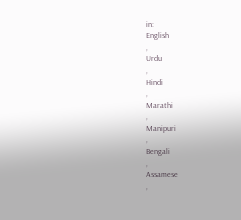in:
English
,
Urdu
,
Hindi
,
Marathi
,
Manipuri
,
Bengali
,
Assamese
,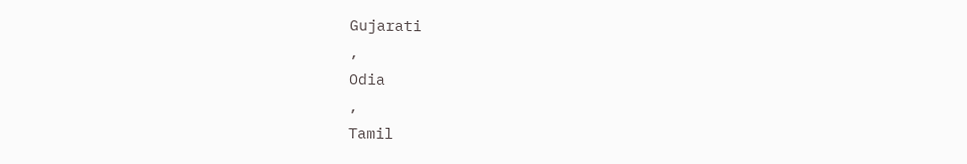Gujarati
,
Odia
,
Tamil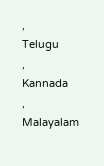,
Telugu
,
Kannada
,
Malayalam